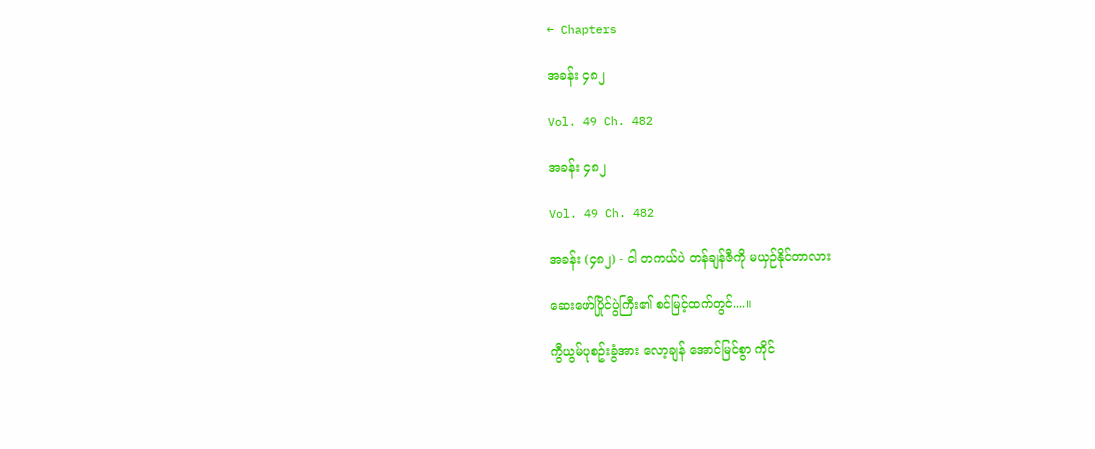← Chapters

အခန်း ၄၈၂

Vol. 49 Ch. 482

အခန်း ၄၈၂

Vol. 49 Ch. 482

အခန်း (၄၈၂) - ငါ တကယ်ပဲ တန်ချန်ဇီကို မယှဉ်နိုင်တာလား

ဆေးဖော်ပြိုင်ပွဲကြီး၏ စင်မြင့်ထက်တွင်....။

ကွီယွမ်ပုစဥ်းခွံအား လော့ချန် အောင်မြင်စွာ ကိုင်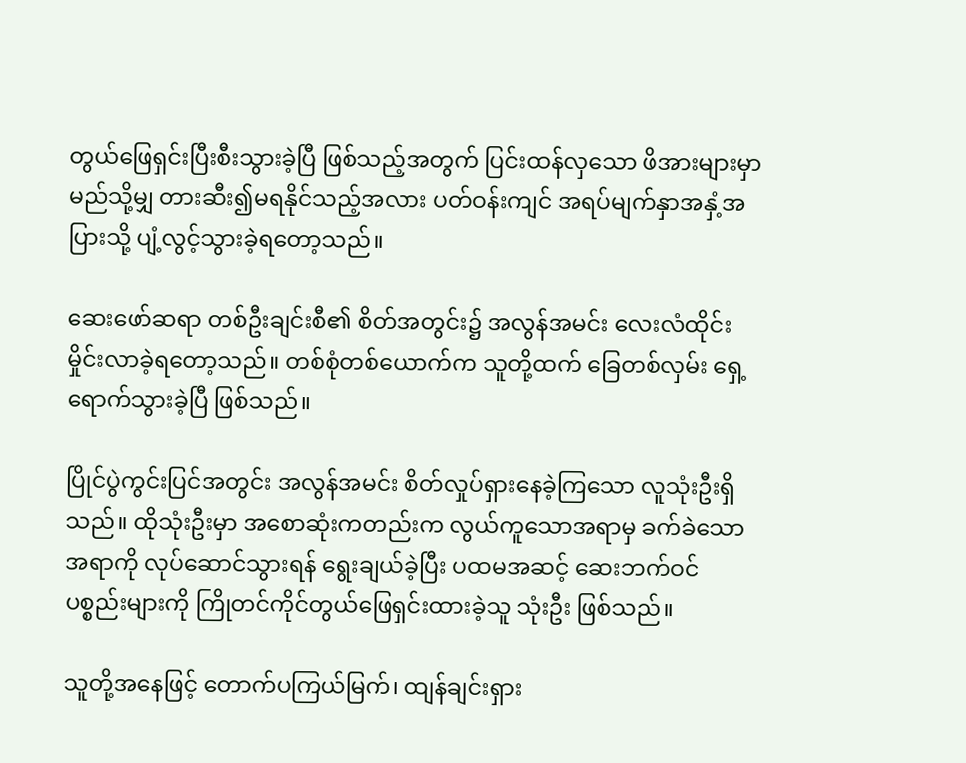တွယ်ဖြေရှင်းပြီးစီးသွားခဲ့ပြီ ဖြစ်သည့်အတွက် ပြင်းထန်လှသော ဖိအားများမှာ မည်သို့မျှ တားဆီး၍မရနိုင်သည့်အလား ပတ်ဝန်းကျင် အရပ်မျက်နှာအနှံ့အပြားသို့ ပျံ့လွင့်သွားခဲ့ရတော့သည်။

ဆေးဖော်ဆရာ တစ်ဦးချင်းစီ၏ စိတ်အတွင်း၌ အလွန်အမင်း လေးလံထိုင်းမှိုင်းလာခဲ့ရတော့သည်။ တစ်စုံတစ်ယောက်က သူတို့ထက် ခြေတစ်လှမ်း ရှေ့ရောက်သွားခဲ့ပြီ ဖြစ်သည်။

ပြိုင်ပွဲကွင်းပြင်အတွင်း အလွန်အမင်း စိတ်လှုပ်ရှားနေခဲ့ကြသော လူသုံးဦးရှိသည်။ ထိုသုံးဦးမှာ အစောဆုံးကတည်းက လွယ်ကူသောအရာမှ ခက်ခဲသောအရာကို လုပ်ဆောင်သွားရန် ရွေးချယ်ခဲ့ပြီး ပထမအဆင့် ဆေးဘက်ဝင်ပစ္စည်းများကို ကြိုတင်ကိုင်တွယ်ဖြေရှင်းထားခဲ့သူ သုံးဦး ဖြစ်သည်။

သူတို့အနေဖြင့် တောက်ပကြယ်မြက်၊ ထျန်ချင်းရှား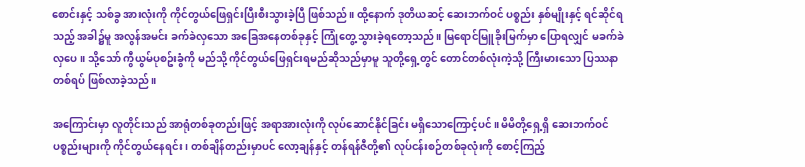စောင်းနှင့် သစ်ခွ အားလုံးကို ကိုင်တွယ်ဖြေရှင်းပြီးစီးသွားခဲ့ပြီ ဖြစ်သည်။ ထို့နောက် ဒုတိယဆင့် ဆေးဘက်ဝင် ပစ္စည်း နှစ်မျိုးနှင့် ရင်ဆိုင်ရသည့် အခါ၌မူ အလွန်အမင်း ခက်ခဲလှသော အခြေအနေတစ်ခုနှင့် ကြုံတွေ့သွားခဲ့ရတော့သည်။ မြရောင်မြူခိုးမြက်မှာ ပြောရလျှင် မခက်ခဲလှပေ။ သို့သော် ကွီယွမ်ပုစဥ်းခွံကို မည်သို့ ကိုင်တွယ်ဖြေရှင်းရမည်ဆိုသည်မှာမူ သူတို့ရှေ့တွင် တောင်တစ်လုံးကဲ့သို့ ကြီးမားသော ပြဿနာတစ်ရပ် ဖြစ်လာခဲ့သည်။

အကြောင်းမှာ လူတိုင်းသည် အာရုံတစ်ခုတည်းဖြင့် အရာအားလုံးကို လုပ်ဆောင်နိုင်ခြင်း မရှိသောကြောင့်ပင်။ မိမိတို့ရှေ့ရှိ ဆေးဘက်ဝင်ပစ္စည်းများကို ကိုင်တွယ်နေရင်း၊ တစ်ချိန်တည်းမှာပင် လော့ချန်နှင့် တန်ရန်ဇီတို့၏ လုပ်ငန်းစဉ်တစ်ခုလုံးကို စောင့်ကြည့်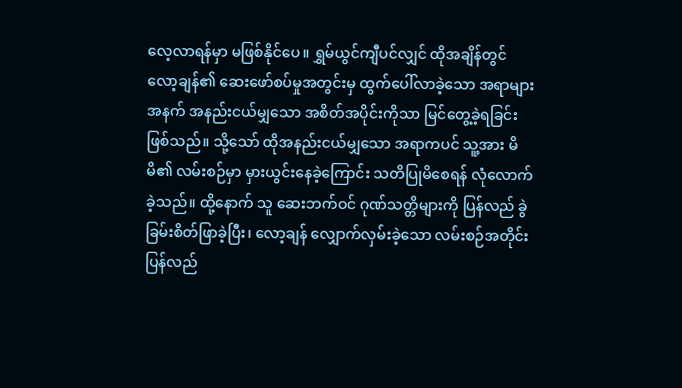လေ့လာရန်မှာ မဖြစ်နိုင်ပေ။ ရွှမ်ယွင်ကျီပင်လျှင် ထိုအချိန်တွင် လော့ချန်၏ ဆေးဖော်စပ်မှုအတွင်းမှ ထွက်ပေါ်လာခဲ့သော အရာများအနက် အနည်းငယ်မျှသော အစိတ်အပိုင်းကိုသာ မြင်တွေ့ခဲ့ရခြင်း ဖြစ်သည်။ သို့သော် ထိုအနည်းငယ်မျှသော အရာကပင် သူ့အား မိမိ၏ လမ်းစဉ်မှာ မှားယွင်းနေခဲ့ကြောင်း သတိပြုမိစေရန် လုံလောက်ခဲ့သည်။ ထို့နောက် သူ ဆေးဘက်ဝင် ဂုဏ်သတ္တိများကို ပြန်လည် ခွဲခြမ်းစိတ်ဖြာခဲ့ပြီး၊ လော့ချန် လျှောက်လှမ်းခဲ့သော လမ်းစဉ်အတိုင်း ပြန်လည်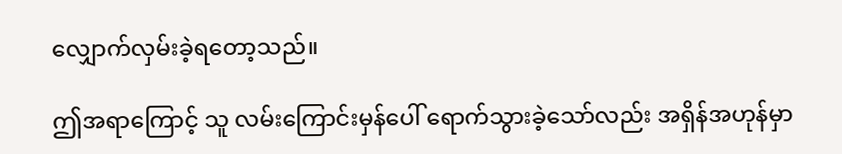လျှောက်လှမ်းခဲ့ရတော့သည်။

ဤအရာကြောင့် သူ လမ်းကြောင်းမှန်ပေါ် ရောက်သွားခဲ့သော်လည်း အရှိန်အဟုန်မှာ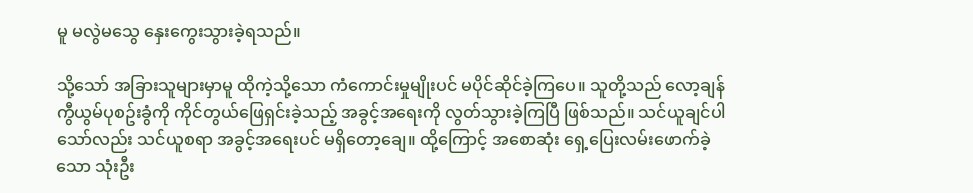မူ မလွဲမသွေ နှေးကွေးသွားခဲ့ရသည်။

သို့သော် အခြားသူများမှာမူ ထိုကဲ့သို့သော ကံကောင်းမှုမျိုးပင် မပိုင်ဆိုင်ခဲ့ကြပေ။ သူတို့သည် လော့ချန် ကွီယွမ်ပုစဥ်းခွံကို ကိုင်တွယ်ဖြေရှင်းခဲ့သည့် အခွင့်အရေးကို လွတ်သွားခဲ့ကြပြီ ဖြစ်သည်။ သင်ယူချင်ပါသော်လည်း သင်ယူစရာ အခွင့်အရေးပင် မရှိတော့ချေ။ ထို့ကြောင့် အစောဆုံး ရှေ့ပြေးလမ်းဖောက်ခဲ့သော သုံးဦး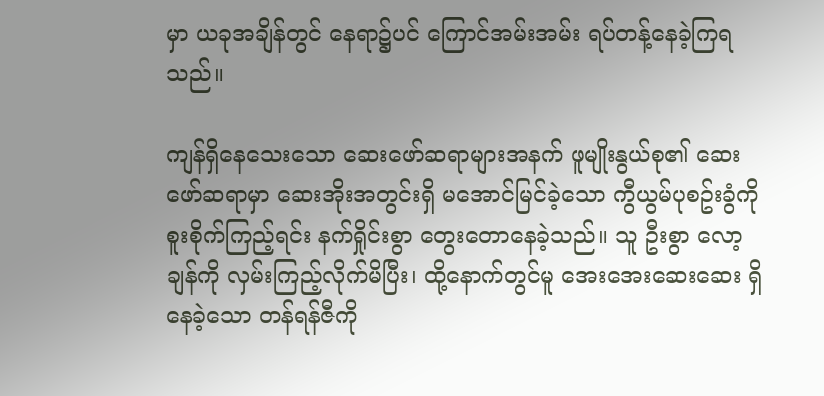မှာ ယခုအချိန်တွင် နေရာ၌ပင် ကြောင်အမ်းအမ်း ရပ်တန့်နေခဲ့ကြရသည်။

ကျန်ရှိနေသေးသော ဆေးဖော်ဆရာများအနက် ဖူမျိုးနွယ်စု၏ ဆေးဖော်ဆရာမှာ ဆေးအိုးအတွင်းရှိ မအောင်မြင်ခဲ့သော ကွီယွမ်ပုစဥ်းခွံကို စူးစိုက်ကြည့်ရင်း နက်ရှိုင်းစွာ တွေးတောနေခဲ့သည်။ သူ ဦးစွာ လော့ချန်ကို လှမ်းကြည့်လိုက်မိပြီး၊ ထို့နောက်တွင်မူ အေးအေးဆေးဆေး ရှိနေခဲ့သော တန်ရန်ဇီကို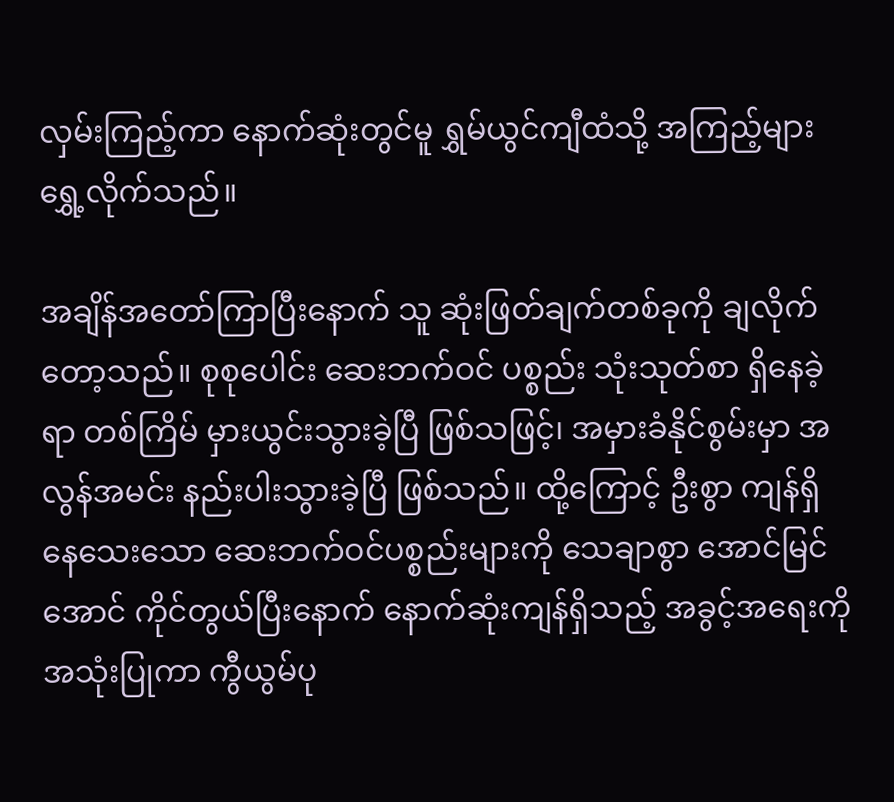လှမ်းကြည့်ကာ နောက်ဆုံးတွင်မူ ရွှမ်ယွင်ကျီထံသို့ အကြည့်များ ရွှေ့လိုက်သည်။

အချိန်အတော်ကြာပြီးနောက် သူ ဆုံးဖြတ်ချက်တစ်ခုကို ချလိုက်တော့သည်။ စုစုပေါင်း ဆေးဘက်ဝင် ပစ္စည်း သုံးသုတ်စာ ရှိနေခဲ့ရာ တစ်ကြိမ် မှားယွင်းသွားခဲ့ပြီ ဖြစ်သဖြင့်၊ အမှားခံနိုင်စွမ်းမှာ အလွန်အမင်း နည်းပါးသွားခဲ့ပြီ ဖြစ်သည်။ ထို့ကြောင့် ဦးစွာ ကျန်ရှိနေသေးသော ဆေးဘက်ဝင်ပစ္စည်းများကို သေချာစွာ အောင်မြင်အောင် ကိုင်တွယ်ပြီးနောက် နောက်ဆုံးကျန်ရှိသည့် အခွင့်အရေးကို အသုံးပြုကာ ကွီယွမ်ပု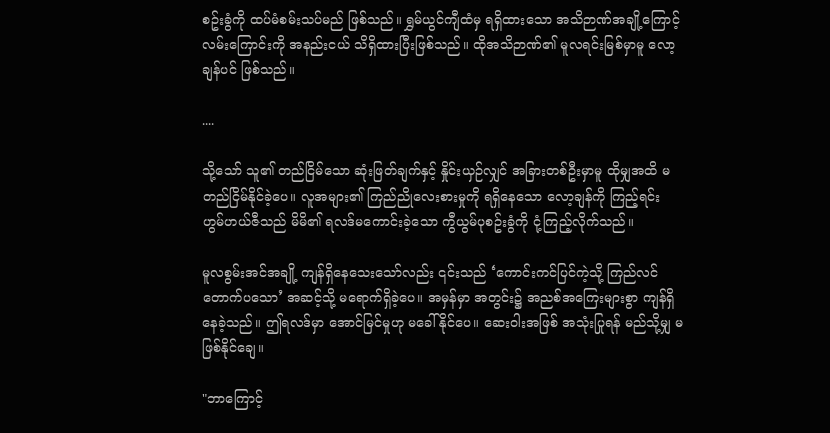စဥ်းခွံကို ထပ်မံစမ်းသပ်မည် ဖြစ်သည်။ ရွှမ်ယွင်ကျီထံမှ ရရှိထားသော အသိဉာဏ်အချို့ကြောင့် လမ်းကြောင်းကို အနည်းငယ် သိရှိထားပြီးဖြစ်သည်။ ထိုအသိဉာဏ်၏ မူလရင်းမြစ်မှာမူ လော့ချန်ပင် ဖြစ်သည်။

....

သို့သော် သူ၏ တည်ငြိမ်သော ဆုံးဖြတ်ချက်နှင့် နှိုင်းယှဉ်လျှင် အခြားတစ်ဦးမှာမူ ထိုမျှအထိ မတည်ငြိမ်နိုင်ခဲ့ပေ။ လူအများ၏ ကြည်ညိုလေးစားမှုကို ရရှိနေသော လော့ချန်ကို ကြည့်ရင်း ဟွမ်ဟယ်ဇီသည် မိမိ၏ ရလဒ်မကောင်းခဲ့သော ကွီယွမ်ပုစဥ်းခွံကို ငုံ့ကြည့်လိုက်သည်။

မူလစွမ်းအင်အချို့ ကျန်ရှိနေသေးသော်လည်း ၎င်းသည် ‘ကောင်းကင်ပြင်ကဲ့သို့ ကြည်လင်တောက်ပသော’ အဆင့်သို့ မရောက်ရှိခဲ့ပေ။ အမှန်မှာ အတွင်း၌ အညစ်အကြေးများစွာ ကျန်ရှိနေခဲ့သည်။ ဤရလဒ်မှာ အောင်မြင်မှုဟု မခေါ်နိုင်ပေ။ ဆေးဝါးအဖြစ် အသုံးပြုရန် မည်သို့မျှ မဖြစ်နိုင်ချေ။

"ဘာကြောင့်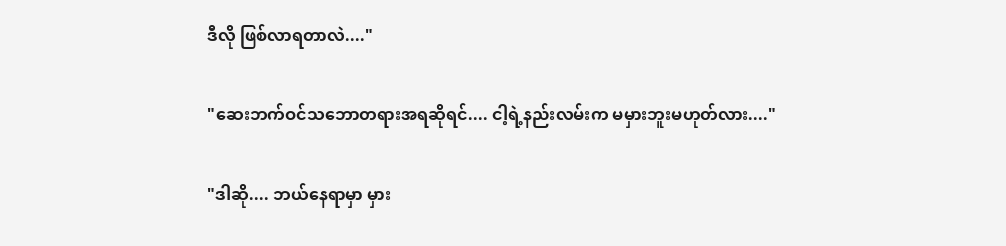ဒီလို ဖြစ်လာရတာလဲ...."

"ဆေးဘက်ဝင်သဘောတရားအရဆိုရင်.... ငါ့ရဲ့နည်းလမ်းက မမှားဘူးမဟုတ်လား...."

"ဒါဆို.... ဘယ်နေရာမှာ မှား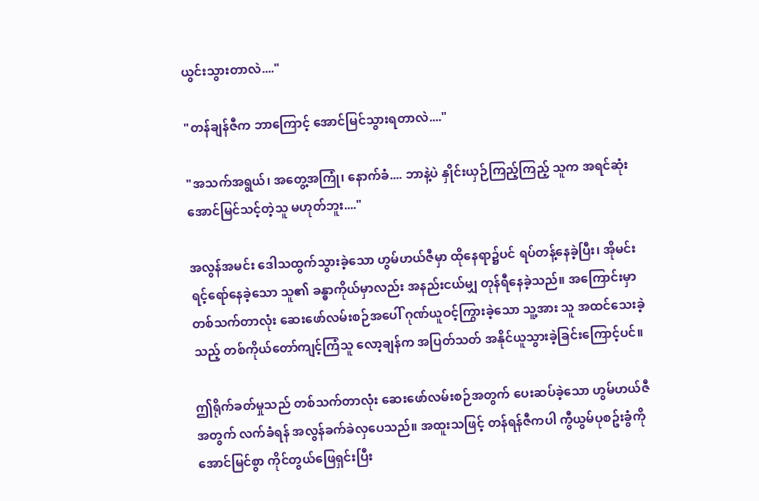ယွင်းသွားတာလဲ...."

"တန်ချန်ဇီက ဘာကြောင့် အောင်မြင်သွားရတာလဲ...."

"အသက်အရွယ်၊ အတွေ့အကြုံ၊ နောက်ခံ.... ဘာနဲ့ပဲ နှိုင်းယှဉ်ကြည့်ကြည့် သူက အရင်ဆုံး အောင်မြင်သင့်တဲ့သူ မဟုတ်ဘူး...."

အလွန်အမင်း ဒေါသထွက်သွားခဲ့သော ဟွမ်ဟယ်ဇီမှာ ထိုနေရာ၌ပင် ရပ်တန့်နေခဲ့ပြီး၊ အိုမင်းရင့်ရော်နေခဲ့သော သူ၏ ခန္ဓာကိုယ်မှာလည်း အနည်းငယ်မျှ တုန်ရီနေခဲ့သည်။ အကြောင်းမှာ တစ်သက်တာလုံး ဆေးဖော်လမ်းစဉ်အပေါ် ဂုဏ်ယူဝင့်ကြွားခဲ့သော သူ့အား သူ အထင်သေးခဲ့သည့် တစ်ကိုယ်တော်ကျင့်ကြံသူ လော့ချန်က အပြတ်သတ် အနိုင်ယူသွားခဲ့ခြင်းကြောင့်ပင်။

ဤရိုက်ခတ်မှုသည် တစ်သက်တာလုံး ဆေးဖော်လမ်းစဉ်အတွက် ပေးဆပ်ခဲ့သော ဟွမ်ဟယ်ဇီအတွက် လက်ခံရန် အလွန်ခက်ခဲလှပေသည်။ အထူးသဖြင့် တန်ရန်ဇီကပါ ကွီယွမ်ပုစဥ်းခွံကို အောင်မြင်စွာ ကိုင်တွယ်ဖြေရှင်းပြီး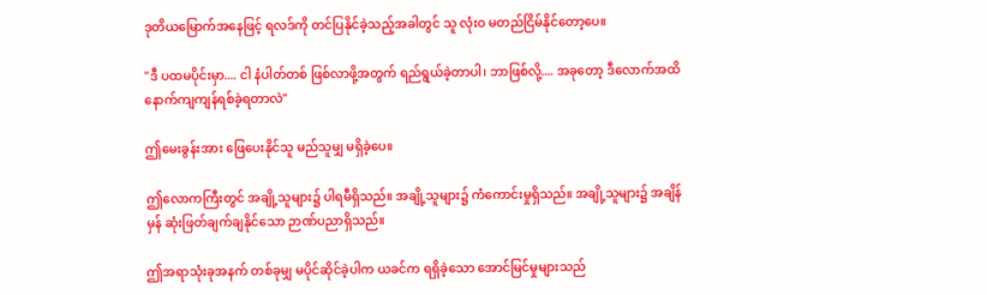ဒုတိယမြောက်အနေဖြင့် ရလဒ်ကို တင်ပြနိုင်ခဲ့သည့်အခါတွင် သူ လုံးဝ မတည်ငြိမ်နိုင်တော့ပေ။

"ဒီ ပထမပိုင်းမှာ.... ငါ နံပါတ်တစ် ဖြစ်လာဖို့အတွက် ရည်ရွယ်ခဲ့တာပါ၊ ဘာဖြစ်လို့.... အခုတော့ ဒီလောက်အထိ နောက်ကျကျန်ရစ်ခဲ့ရတာလဲ"

ဤမေးခွန်းအား ဖြေပေးနိုင်သူ မည်သူမျှ မရှိခဲ့ပေ။

ဤလောကကြီးတွင် အချို့သူများ၌ ပါရမီရှိသည်။ အချို့သူများ၌ ကံကောင်းမှုရှိသည်။ အချို့သူများ၌ အချိန်မှန် ဆုံးဖြတ်ချက်ချနိုင်သော ဉာဏ်ပညာရှိသည်။

ဤအရာသုံးခုအနက် တစ်ခုမျှ မပိုင်ဆိုင်ခဲ့ပါက ယခင်က ရရှိခဲ့သော အောင်မြင်မှုများသည်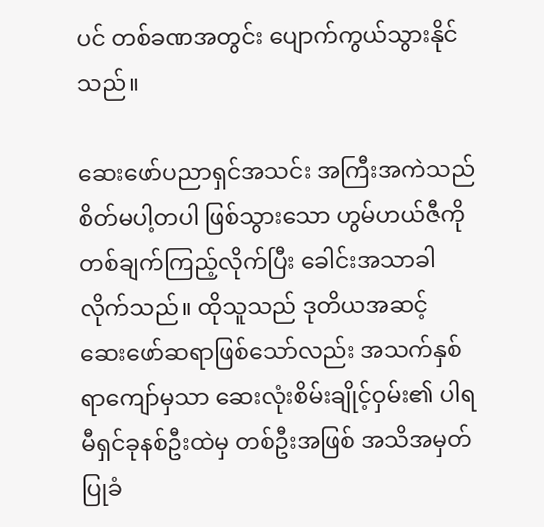ပင် တစ်ခဏအတွင်း ပျောက်ကွယ်သွားနိုင်သည်။

ဆေးဖော်ပညာရှင်အသင်း အကြီးအကဲသည် စိတ်မပါ့တပါ ဖြစ်သွားသော ဟွမ်ဟယ်ဇီကို တစ်ချက်ကြည့်လိုက်ပြီး ခေါင်းအသာခါလိုက်သည်။ ထိုသူသည် ဒုတိယအဆင့် ဆေးဖော်ဆရာဖြစ်သော်လည်း အသက်နှစ်ရာကျော်မှသာ ဆေးလုံးစိမ်းချိုင့်ဝှမ်း၏ ပါရမီရှင်ခုနစ်ဦးထဲမှ တစ်ဦးအဖြစ် အသိအမှတ်ပြုခံ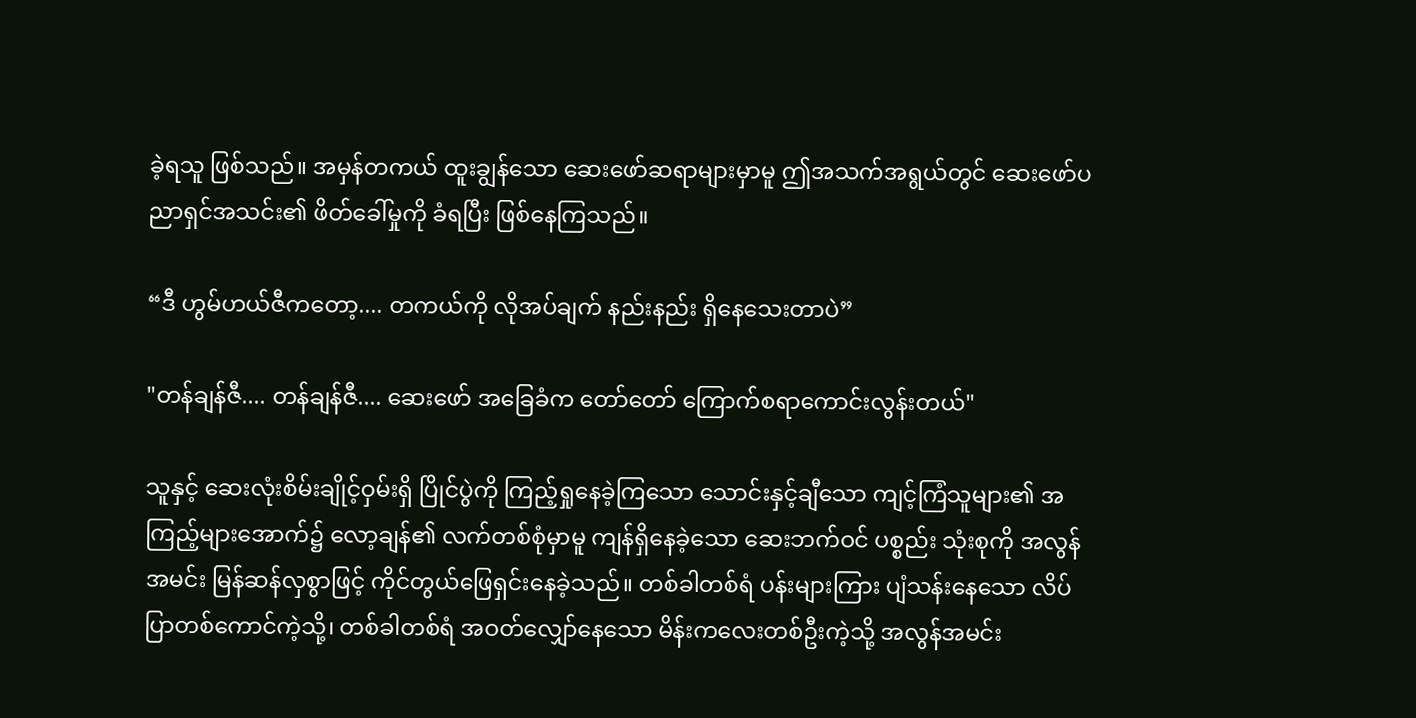ခဲ့ရသူ ဖြစ်သည်။ အမှန်တကယ် ထူးချွန်သော ဆေးဖော်ဆရာများမှာမူ ဤအသက်အရွယ်တွင် ဆေးဖော်ပညာရှင်အသင်း၏ ဖိတ်ခေါ်မှုကို ခံရပြီး ဖြစ်နေကြသည်။

“ဒီ ဟွမ်ဟယ်ဇီကတော့.... တကယ်ကို လိုအပ်ချက် နည်းနည်း ရှိနေသေးတာပဲ”

"တန်ချန်ဇီ.... တန်ချန်ဇီ.... ဆေးဖော် အခြေခံက တော်တော် ကြောက်စရာကောင်းလွန်းတယ်"

သူနှင့် ဆေးလုံးစိမ်းချိုင့်ဝှမ်းရှိ ပြိုင်ပွဲကို ကြည့်ရှုနေခဲ့ကြသော သောင်းနှင့်ချီသော ကျင့်ကြံသူများ၏ အကြည့်များအောက်၌ လော့ချန်၏ လက်တစ်စုံမှာမူ ကျန်ရှိနေခဲ့သော ဆေးဘက်ဝင် ပစ္စည်း သုံးစုကို အလွန်အမင်း မြန်ဆန်လှစွာဖြင့် ကိုင်တွယ်ဖြေရှင်းနေခဲ့သည်။ တစ်ခါတစ်ရံ ပန်းများကြား ပျံသန်းနေသော လိပ်ပြာတစ်ကောင်ကဲ့သို့၊ တစ်ခါတစ်ရံ အဝတ်လျှော်နေသော မိန်းကလေးတစ်ဦးကဲ့သို့ အလွန်အမင်း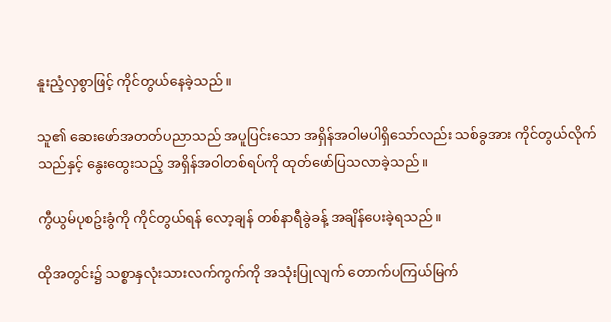နူးညံ့လှစွာဖြင့် ကိုင်တွယ်နေခဲ့သည်။

သူ၏ ဆေးဖော်အတတ်ပညာသည် အပူပြင်းသော အရှိန်အဝါမပါရှိသော်လည်း သစ်ခွအား ကိုင်တွယ်လိုက်သည်နှင့် နွေးထွေးသည့် အရှိန်အဝါတစ်ရပ်ကို ထုတ်ဖော်ပြသလာခဲ့သည်။

ကွီယွမ်ပုစဥ်းခွံကို ကိုင်တွယ်ရန် လော့ချန် တစ်နာရီခွဲခန့် အချိန်ပေးခဲ့ရသည်။

ထိုအတွင်း၌ သစ္စာနှလုံးသားလက်ကွက်ကို အသုံးပြုလျက် တောက်ပကြယ်မြက်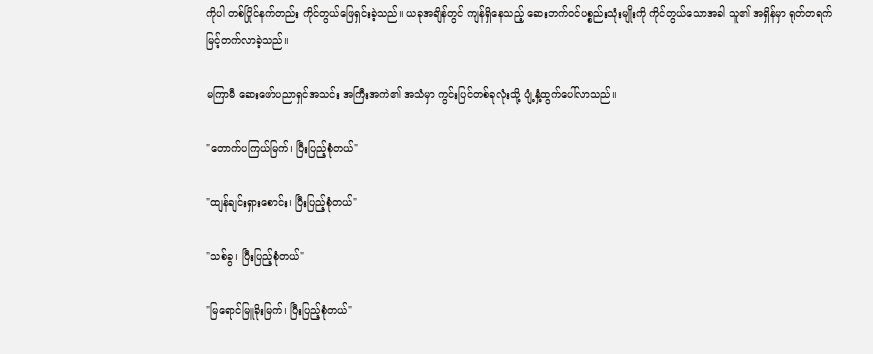ကိုပါ တစ်ပြိုင်နက်တည်း ကိုင်တွယ်ဖြေရှင်းခဲ့သည်။ ယခုအချိန်တွင် ကျန်ရှိနေသည့် ဆေးဘက်ဝင်ပစ္စည်းသုံးမျိုးကို ကိုင်တွယ်သောအခါ သူ၏ အရှိန်မှာ ရုတ်တရက် မြင့်တက်လာခဲ့သည်။

မကြာမီ ဆေးဖော်ပညာရှင်အသင်း အကြီးအကဲ၏ အသံမှာ ကွင်းပြင်တစ်ခုလုံးသို့ ပျံ့နှံ့ထွက်ပေါ်လာသည်။

"တောက်ပကြယ်မြက်၊ ပြီးပြည့်စုံတယ်"

"ထျန်ချင်းရှားစောင်း၊ ပြီးပြည့်စုံတယ်"

"သစ်ခွ၊ ပြီးပြည့်စုံတယ်"

"မြရောင်မြူခိုးမြက်၊ ပြီးပြည့်စုံတယ်"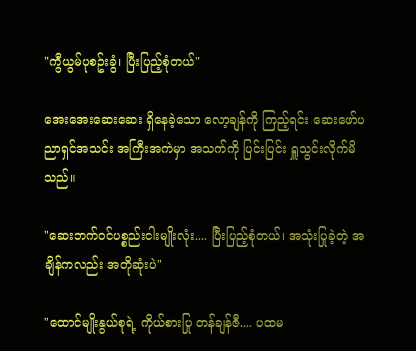"ကွီယွမ်ပုစဥ်းခွံ၊ ပြီးပြည့်စုံတယ်"

အေးအေးဆေးဆေး ရှိနေခဲ့သော လော့ချန်ကို ကြည့်ရင်း ဆေးဖော်ပညာရှင်အသင်း အကြီးအကဲမှာ အသက်ကို ပြင်းပြင်း ရှူသွင်းလိုက်မိသည်။

"ဆေးဘက်ဝင်ပစ္စည်းငါးမျိုးလုံး.... ပြီးပြည့်စုံတယ်၊ အသုံးပြုခဲ့တဲ့ အချိန်ကလည်း အတိုဆုံးပဲ"

"ထောင်မျိုးနွယ်စုရဲ့ ကိုယ်စားပြု တန်ချန်ဇီ.... ပထမ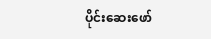ပိုင်းဆေးဖော်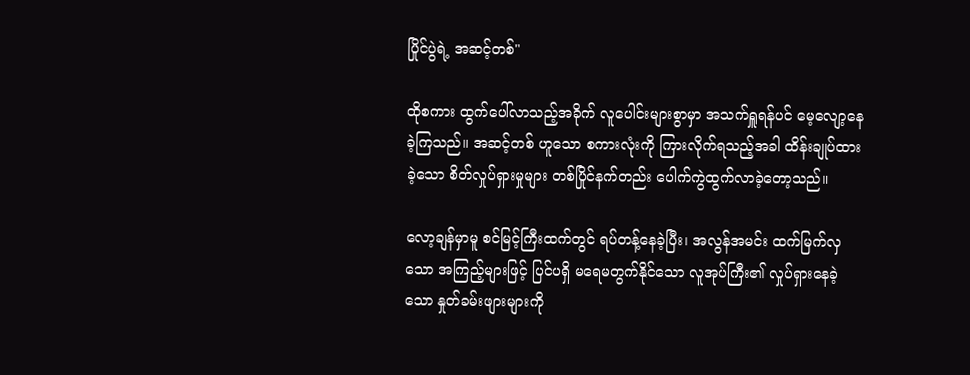ပြိုင်ပွဲရဲ့ အဆင့်တစ်"

ထိုစကား ထွက်ပေါ်လာသည့်အခိုက် လူပေါင်းများစွာမှာ အသက်ရှူရန်ပင် မေ့လျော့နေခဲ့ကြသည်။ အဆင့်တစ် ဟူသော စကားလုံးကို ကြားလိုက်ရသည့်အခါ ထိန်းချုပ်ထားခဲ့သော စိတ်လှုပ်ရှားမှုများ တစ်ပြိုင်နက်တည်း ပေါက်ကွဲထွက်လာခဲ့တော့သည်။

လော့ချန်မှာမူ စင်မြင့်ကြီးထက်တွင် ရပ်တန့်နေခဲ့ပြီး၊ အလွန်အမင်း ထက်မြက်လှသော အကြည့်များဖြင့် ပြင်ပရှိ မရေမတွက်နိုင်သော လူအုပ်ကြီး၏ လှုပ်ရှားနေခဲ့သော နှုတ်ခမ်းဖျားများကို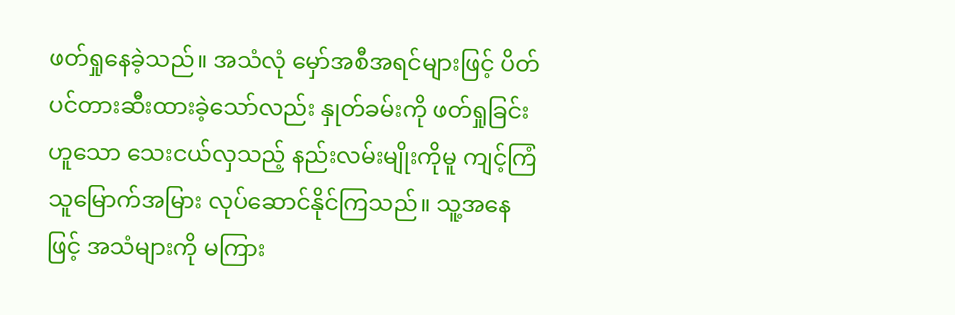ဖတ်ရှုနေခဲ့သည်။ အသံလုံ မှော်အစီအရင်များဖြင့် ပိတ်ပင်တားဆီးထားခဲ့သော်လည်း နှုတ်ခမ်းကို ဖတ်ရှုခြင်းဟူသော သေးငယ်လှသည့် နည်းလမ်းမျိုးကိုမူ ကျင့်ကြံသူမြောက်အမြား လုပ်ဆောင်နိုင်ကြသည်။ သူ့အနေဖြင့် အသံများကို မကြား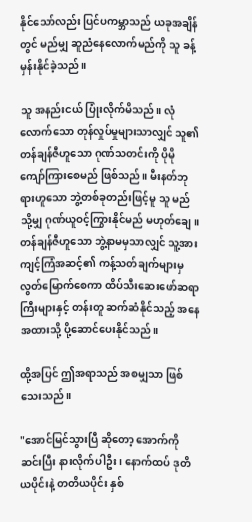နိုင်သော်လည်း ပြင်ပကမ္ဘာသည် ယခုအချိန်တွင် မည်မျှ ဆူညံနေလောက်မည်ကို သူ ခန့်မှန်းနိုင်ခဲ့သည်။

သူ အနည်းငယ် ပြုံးလိုက်မိသည်။ လုံလောက်သော တုန်လှုပ်မှုများသာလျှင် သူ၏ တန်ချန်ဇီဟူသော ဂုဏ်သတင်းကို ပိုမို ကျော်ကြားစေမည် ဖြစ်သည်။ မီးနတ်ဘုရားဟူသော ဘွဲ့တစ်ခုတည်းဖြင့်မူ သူ မည်သို့မျှ ဂုဏ်ယူဝင့်ကြွားနိုင်မည် မဟုတ်ချေ။ တန်ချန်ဇီဟူသော ဘွဲ့နာမမှသာလျှင် သူ့အား ကျင့်ကြံအဆင့်၏ ကန့်သတ်ချက်များမှ လွတ်မြောက်စေကာ ထိပ်သီးဆေးဖော်ဆရာကြီးများနှင့် တန်းတူ ဆက်ဆံနိုင်သည့် အနေအထားသို့ ပို့ဆောင်ပေးနိုင်သည်။

ထို့အပြင် ဤအရာသည် အစမျှသာ ဖြစ်သေးသည်။

"အောင်မြင်သွားပြီ ဆိုတော့ အောက်ကိုဆင်းပြီး နားလိုက်ပါဦး၊ နောက်ထပ် ဒုတိယပိုင်းနဲ့ တတိယပိုင်း နှစ်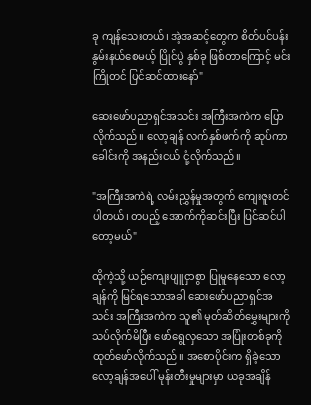ခု ကျန်သေးတယ်၊ အဲ့အဆင့်တွေက စိတ်ပင်ပန်းနွမ်းနယ်စေမယ့် ပြိုင်ပွဲ နှစ်ခု ဖြစ်တာကြောင့် မင်း ကြိုတင် ပြင်ဆင်ထားနော်"

ဆေးဖော်ပညာရှင်အသင်း အကြီးအကဲက ပြောလိုက်သည်။ လော့ချန် လက်နှစ်ဖက်ကို ဆုပ်ကာ ခေါင်းကို အနည်းငယ် ငုံ့လိုက်သည်။

"အကြီးအကဲရဲ့ လမ်းညွှန်မှုအတွက် ကျေးဇူးတင်ပါတယ်၊ တပည့် အောက်ကိုဆင်းပြီး ပြင်ဆင်ပါတော့မယ်"

ထိုကဲ့သို့ ယဉ်ကျေးပျူငှာစွာ ပြုမူနေသော လော့ချန်ကို မြင်ရသောအခါ ဆေးဖော်ပညာရှင်အသင်း အကြီးအကဲက သူ၏ မုတ်ဆိတ်မွှေးများကို သပ်လိုက်မိပြီး ဖော်ရွေလှသော အပြုံးတစ်ခုကို ထုတ်ဖော်လိုက်သည်။ အစောပိုင်းက ရှိခဲ့သော လော့ချန်အပေါ် မုန်းတီးမှုများမှာ ယခုအချိန်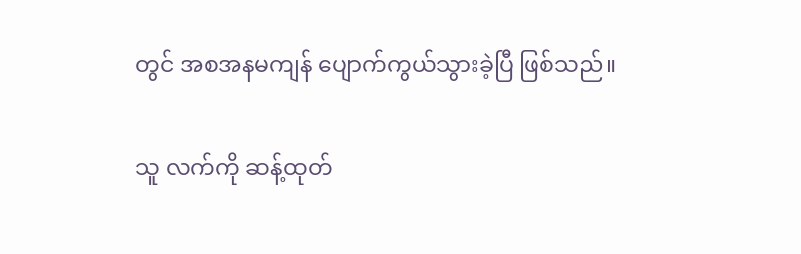တွင် အစအနမကျန် ပျောက်ကွယ်သွားခဲ့ပြီ ဖြစ်သည်။

သူ လက်ကို ဆန့်ထုတ်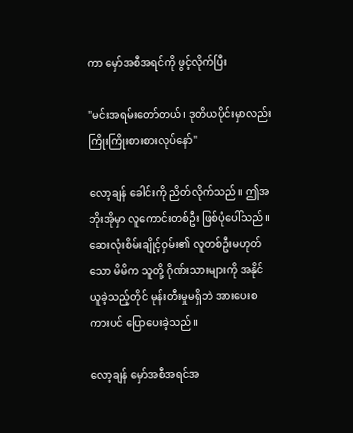ကာ မှော်အစီအရင်ကို ဖွင့်လိုက်ပြီး

"မင်းအရမ်းတော်တယ်၊ ဒုတိယပိုင်းမှာလည်း ကြိုးကြိုးစားစားလုပ်နော်"

လော့ချန် ခေါင်းကို ညိတ်လိုက်သည်။ ဤအဘိုးအိုမှာ လူကောင်းတစ်ဦး ဖြစ်ပုံပေါ်သည်။ ဆေးလုံးစိမ်းချိုင့်ဝှမ်း၏ လူတစ်ဦးမဟုတ်သော မိမိက သူတို့ ဂိုဏ်းသားများကို အနိုင်ယူခဲ့သည့်တိုင် မုန်းတီးမှုမရှိဘဲ အားပေးစကားပင် ပြောပေးခဲ့သည်။

လော့ချန် မှော်အစီအရင်အ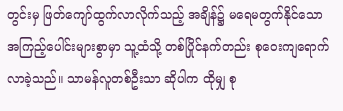တွင်းမှ ဖြတ်ကျော်ထွက်လာလိုက်သည့် အချိန်၌ မရေမတွက်နိုင်သော အကြည့်ပေါင်းများစွာမှာ သူ့ထံသို့ တစ်ပြိုင်နက်တည်း စုဝေးကျရောက်လာခဲ့သည်။ သာမန်လူတစ်ဦးသာ ဆိုပါက ထိုမျှ စု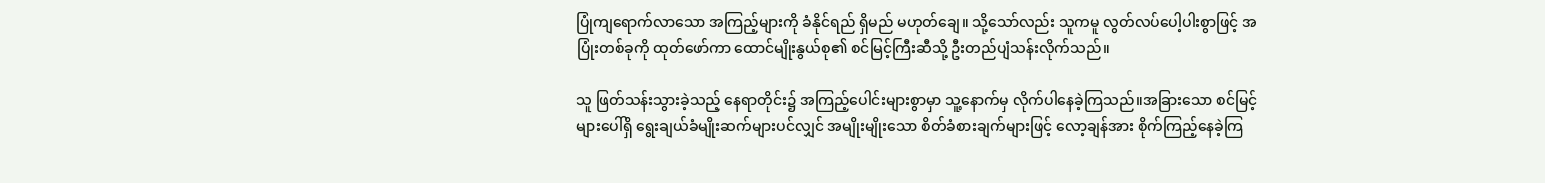ပြုံကျရောက်လာသော အကြည့်များကို ခံနိုင်ရည် ရှိမည် မဟုတ်ချေ။ သို့သော်လည်း သူကမူ လွတ်လပ်ပေါ့ပါးစွာဖြင့် အပြုံးတစ်ခုကို ထုတ်ဖော်ကာ ထောင်မျိုးနွယ်စု၏ စင်မြင့်ကြီးဆီသို့ ဦးတည်ပျံသန်းလိုက်သည်။

သူ ဖြတ်သန်းသွားခဲ့သည့် နေရာတိုင်း၌ အကြည့်ပေါင်းများစွာမှာ သူ့နောက်မှ လိုက်ပါနေခဲ့ကြသည်။အခြားသော စင်မြင့်များပေါ်ရှိ ရွေးချယ်ခံမျိုးဆက်များပင်လျှင် အမျိုးမျိုးသော စိတ်ခံစားချက်များဖြင့် လော့ချန်အား စိုက်ကြည့်နေခဲ့ကြ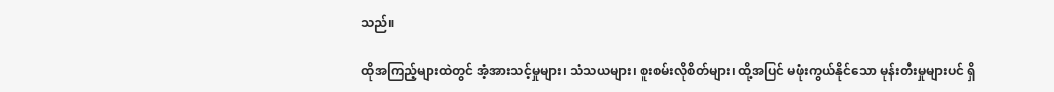သည်။

ထိုအကြည့်များထဲတွင် အံ့အားသင့်မှုများ၊ သံသယများ၊ စူးစမ်းလိုစိတ်များ၊ ထို့အပြင် မဖုံးကွယ်နိုင်သော မုန်းတီးမှုများပင် ရှိ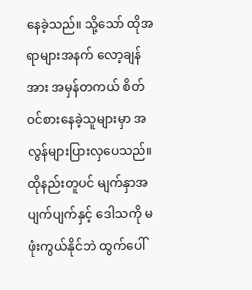နေခဲ့သည်။ သို့သော် ထိုအရာများအနက် လော့ချန်အား အမှန်တကယ် စိတ်ဝင်စားနေခဲ့သူများမှာ အလွန်များပြားလှပေသည်။ ထိုနည်းတူပင် မျက်နှာအပျက်ပျက်နှင့် ဒေါသကို မဖုံးကွယ်နိုင်ဘဲ ထွက်ပေါ်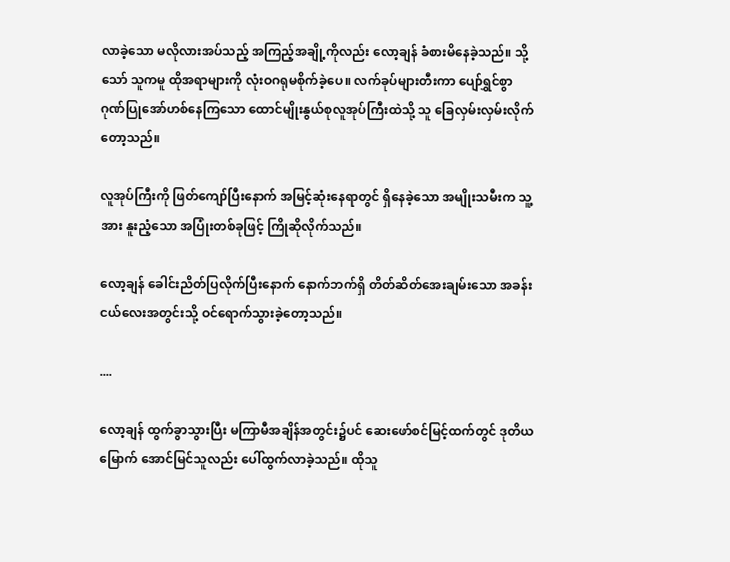လာခဲ့သော မလိုလားအပ်သည့် အကြည့်အချို့ကိုလည်း လော့ချန် ခံစားမိနေခဲ့သည်။ သို့သော် သူကမူ ထိုအရာများကို လုံးဝဂရုမစိုက်ခဲ့ပေ။ လက်ခုပ်များတီးကာ ပျော်ရွှင်စွာ ဂုဏ်ပြုအော်ဟစ်နေကြသော ထောင်မျိုးနွယ်စုလူအုပ်ကြီးထဲသို့ သူ ခြေလှမ်းလှမ်းလိုက်တော့သည်။

လူအုပ်ကြီးကို ဖြတ်ကျော်ပြီးနောက် အမြင့်ဆုံးနေရာတွင် ရှိနေခဲ့သော အမျိုးသမီးက သူ့အား နူးညံ့သော အပြုံးတစ်ခုဖြင့် ကြိုဆိုလိုက်သည်။

လော့ချန် ခေါင်းညိတ်ပြလိုက်ပြီးနောက် နောက်ဘက်ရှိ တိတ်ဆိတ်အေးချမ်းသော အခန်းငယ်လေးအတွင်းသို့ ဝင်ရောက်သွားခဲ့တော့သည်။

....

လော့ချန် ထွက်ခွာသွားပြီး မကြာမီအချိန်အတွင်း၌ပင် ဆေးဖော်စင်မြင့်ထက်တွင် ဒုတိယမြောက် အောင်မြင်သူလည်း ပေါ်ထွက်လာခဲ့သည်။ ထိုသူ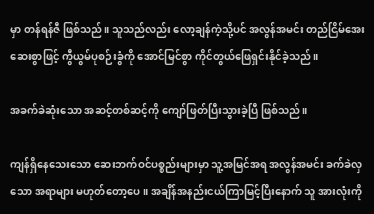မှာ တန်ရန်ဇီ ဖြစ်သည်။ သူသည်လည်း လော့ချန်ကဲ့သို့ပင် အလွန်အမင်း တည်ငြိမ်အေးဆေးစွာဖြင့် ကွီယွမ်ပုစဉ်းခွံကို အောင်မြင်စွာ ကိုင်တွယ်ဖြေရှင်းနိုင်ခဲ့သည်။

အခက်ခဲဆုံးသော အဆင့်တစ်ဆင့်ကို ကျော်ဖြတ်ပြီးသွားခဲ့ပြီ ဖြစ်သည်။

ကျန်ရှိနေသေးသော ဆေးဘက်ဝင်ပစ္စည်းများမှာ သူ့အမြင်အရ အလွန်အမင်း ခက်ခဲလှသော အရာများ မဟုတ်တော့ပေ။ အချိန်အနည်းငယ်ကြာမြင့်ပြီးနောက် သူ အားလုံးကို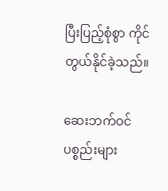ပြီးပြည့်စုံစွာ ကိုင်တွယ်နိုင်ခဲ့သည်။

ဆေးဘက်ဝင်ပစ္စည်းများ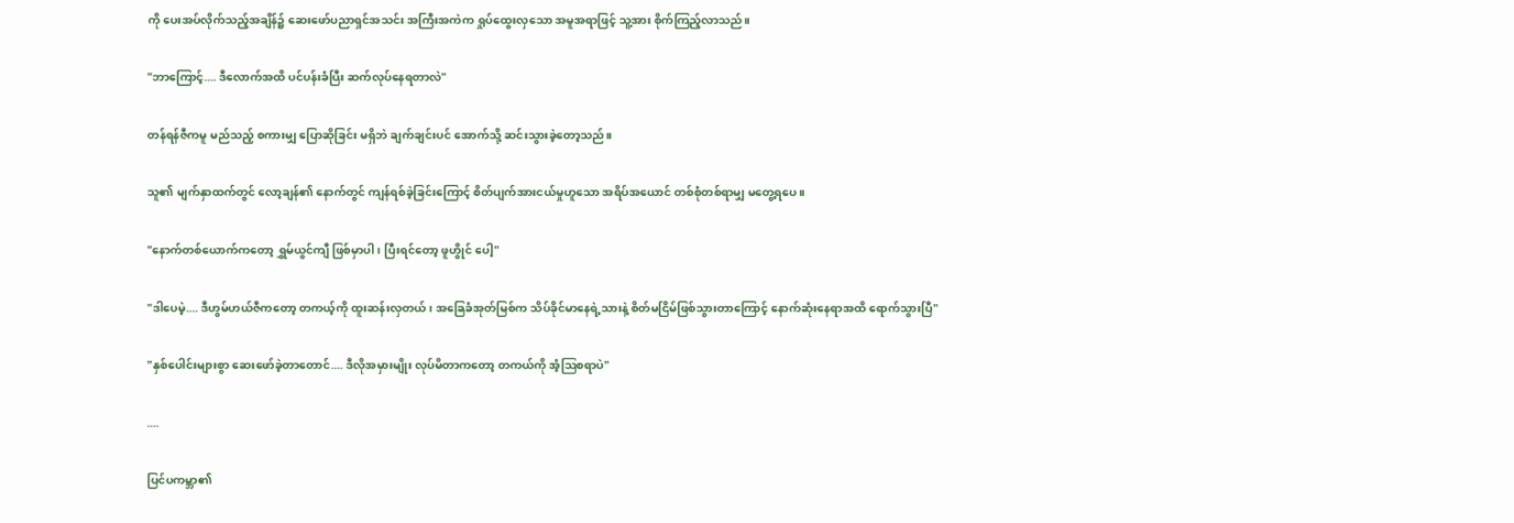ကို ပေးအပ်လိုက်သည့်အချိန်၌ ဆေးဖော်ပညာရှင်အသင်း အကြီးအကဲက ရှုပ်ထွေးလှသော အမူအရာဖြင့် သူ့အား စိုက်ကြည့်လာသည်။

"ဘာကြောင့်.... ဒီလောက်အထိ ပင်ပန်းခံပြီး ဆက်လုပ်နေရတာလဲ"

တန်ရန်ဇီကမူ မည်သည့် စကားမျှ ပြောဆိုခြင်း မရှိဘဲ ချက်ချင်းပင် အောက်သို့ ဆင်းသွားခဲ့တော့သည်။

သူ၏ မျက်နှာထက်တွင် လော့ချန်၏ နောက်တွင် ကျန်ရစ်ခဲ့ခြင်းကြောင့် စိတ်ပျက်အားငယ်မှုဟူသော အရိပ်အယောင် တစ်စုံတစ်ရာမျှ မတွေ့ရပေ။

"နောက်တစ်ယောက်ကတော့ ရွှမ်ယွင်ကျီ ဖြစ်မှာပါ၊ ပြီးရင်တော့ ဖူဟွိုင် ပေါ့"

"ဒါပေမဲ့.... ဒီဟွမ်ဟယ်ဇီကတော့ တကယ့်ကို ထူးဆန်းလှတယ်၊ အခြေခံအုတ်မြစ်က သိပ်ခိုင်မာနေရဲ့သားနဲ့ စိတ်မငြိမ်ဖြစ်သွားတာကြောင့် နောက်ဆုံးနေရာအထိ ရောက်သွားပြီ"

"နှစ်ပေါင်းများစွာ ဆေးဖော်ခဲ့တာတောင်.... ဒီလိုအမှားမျိုး လုပ်မိတာကတော့ တကယ်ကို အံ့ဩစရာပဲ"

....

ပြင်ပကမ္ဘာ၏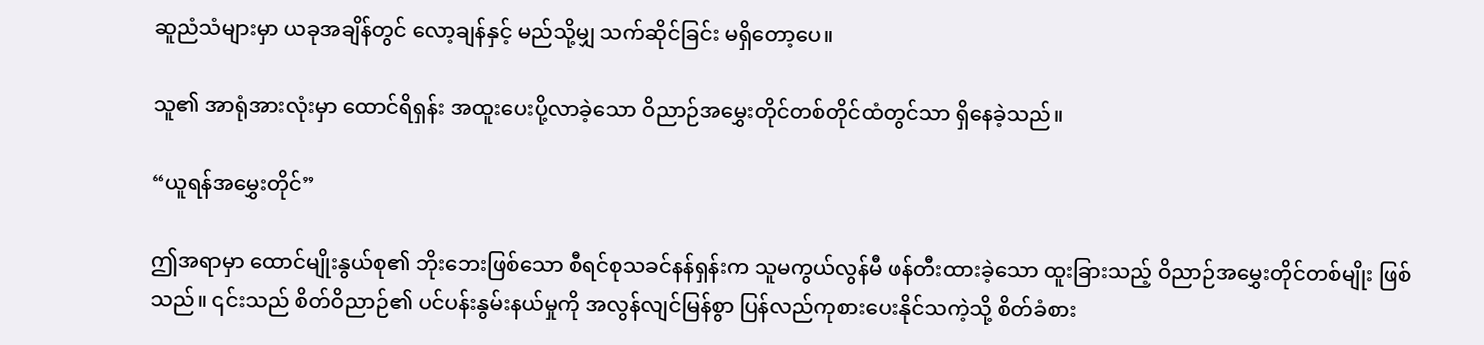ဆူညံသံများမှာ ယခုအချိန်တွင် လော့ချန်နှင့် မည်သို့မျှ သက်ဆိုင်ခြင်း မရှိတော့ပေ။

သူ၏ အာရုံအားလုံးမှာ ထောင်ရိရှန်း အထူးပေးပို့လာခဲ့သော ဝိညာဉ်အမွှေးတိုင်တစ်တိုင်ထံတွင်သာ ရှိနေခဲ့သည်။

“ယူရန်အမွှေးတိုင်”

ဤအရာမှာ ထောင်မျိုးနွယ်စု၏ ဘိုးဘေးဖြစ်သော စီရင်စုသခင်နန်ရှန်းက သူမကွယ်လွန်မီ ဖန်တီးထားခဲ့သော ထူးခြားသည့် ဝိညာဉ်အမွှေးတိုင်တစ်မျိုး ဖြစ်သည်။ ၎င်းသည် စိတ်ဝိညာဉ်၏ ပင်ပန်းနွမ်းနယ်မှုကို အလွန်လျင်မြန်စွာ ပြန်လည်ကုစားပေးနိုင်သကဲ့သို့ စိတ်ခံစား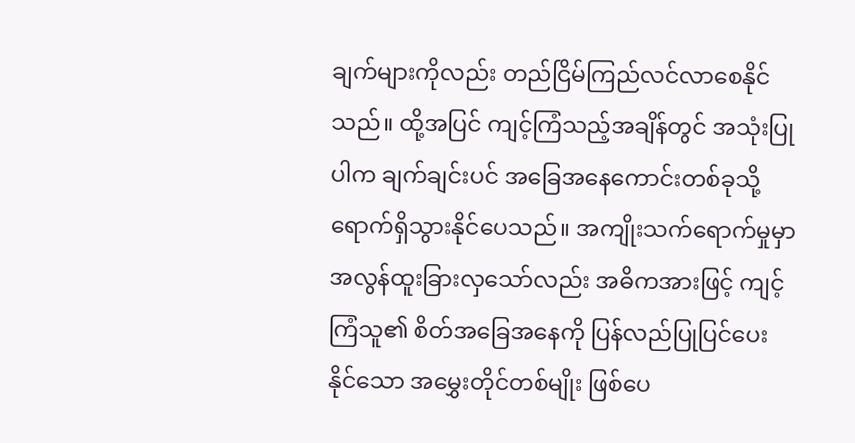ချက်များကိုလည်း တည်ငြိမ်ကြည်လင်လာစေနိုင်သည်။ ထို့အပြင် ကျင့်ကြံသည့်အချိန်တွင် အသုံးပြုပါက ချက်ချင်းပင် အခြေအနေကောင်းတစ်ခုသို့ ရောက်ရှိသွားနိုင်ပေသည်။ အကျိုးသက်ရောက်မှုမှာ အလွန်ထူးခြားလှသော်လည်း အဓိကအားဖြင့် ကျင့်ကြံသူ၏ စိတ်အခြေအနေကို ပြန်လည်ပြုပြင်ပေးနိုင်သော အမွှေးတိုင်တစ်မျိုး ဖြစ်ပေ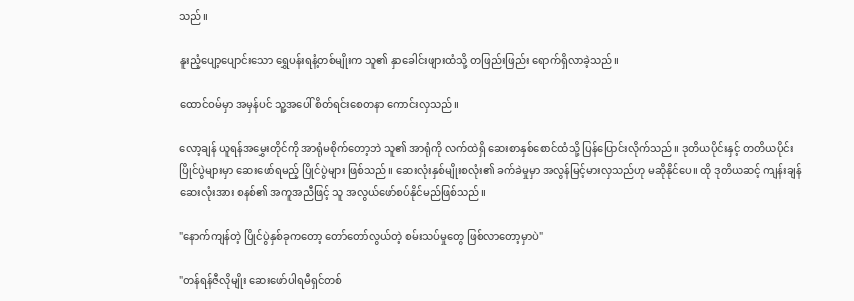သည်။

နူးညံ့ပျော့ပျောင်းသော ရွှေပန်းရနံ့တစ်မျိုးက သူ၏ နှာခေါင်းဖျားထံသို့ တဖြည်းဖြည်း ရောက်ရှိလာခဲ့သည်။

ထောင်ဝမ်မှာ အမှန်ပင် သူ့အပေါ် စိတ်ရင်းစေတနာ ကောင်းလှသည်။

လော့ချန် ယူရန်အမွှေးတိုင်ကို အာရုံမစိုက်တော့ဘဲ သူ၏ အာရုံကို လက်ထဲရှိ ဆေးစာနှစ်စောင်ထံသို့ ပြန်ပြောင်းလိုက်သည်။ ဒုတိယပိုင်းနှင့် တတိယပိုင်း ပြိုင်ပွဲများမှာ ဆေးဖော်ရမည့် ပြိုင်ပွဲများ ဖြစ်သည်။ ဆေးလုံးနှစ်မျိုးစလုံး၏ ခက်ခဲမှုမှာ အလွန်မြင့်မားလှသည်ဟု မဆိုနိုင်ပေ။ ထို ဒုတိယဆင့် ကျန်းချန်ဆေးလုံးအား စနစ်၏ အကူအညီဖြင့် သူ အလွယ်ဖော်စပ်နိုင်မည်ဖြစ်သည်။

"နောက်ကျန်တဲ့ ပြိုင်ပွဲနှစ်ခုကတော့ တော်တော်လွယ်တဲ့ စမ်းသပ်မှုတွေ ဖြစ်လာတော့မှာပဲ"

"တန်ရန်ဇီလိုမျိုး ဆေးဖော်ပါရမီရှင်တစ်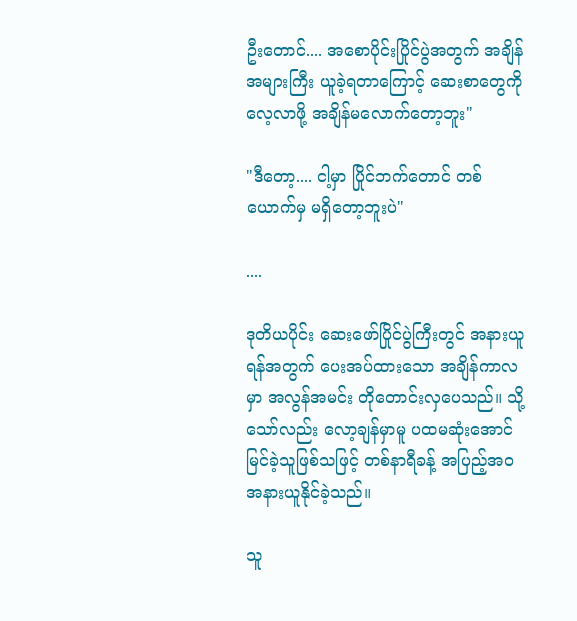ဦးတောင်.... အစောပိုင်းပြိုင်ပွဲအတွက် အချိန်အများကြီး ယူခဲ့ရတာကြောင့် ဆေးစာတွေကို လေ့လာဖို့ အချိန်မလောက်တော့ဘူး"

"ဒီတော့.... ငါ့မှာ ပြိုင်ဘက်တောင် တစ်ယောက်မှ မရှိတော့ဘူးပဲ"

....

ဒုတိယပိုင်း ဆေးဖော်ပြိုင်ပွဲကြီးတွင် အနားယူရန်အတွက် ပေးအပ်ထားသော အချိန်ကာလမှာ အလွန်အမင်း တိုတောင်းလှပေသည်။ သို့သော်လည်း လော့ချန်မှာမူ ပထမဆုံးအောင်မြင်ခဲ့သူဖြစ်သဖြင့် တစ်နာရီခန့် အပြည့်အဝ အနားယူနိုင်ခဲ့သည်။

သူ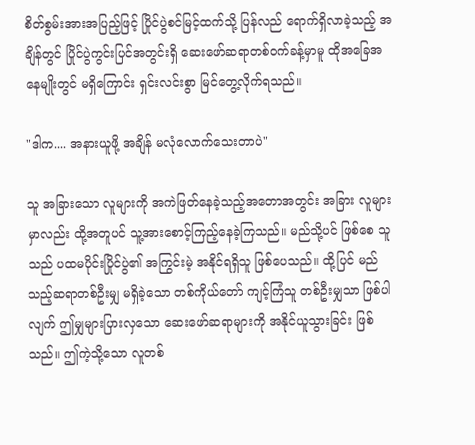စိတ်စွမ်းအားအပြည့်ဖြင့် ပြိုင်ပွဲစင်မြင့်ထက်သို့ ပြန်လည် ရောက်ရှိလာခဲ့သည့် အချိန်တွင် ပြိုင်ပွဲကွင်းပြင်အတွင်းရှိ ဆေးဖော်ဆရာတစ်ဝက်ခန့်မှာမူ ထိုအခြေအနေမျိုးတွင် မရှိကြောင်း ရှင်းလင်းစွာ မြင်တွေ့လိုက်ရသည်။

"ဒါက.... အနားယူဖို့ အချိန် မလုံလောက်သေးတာပဲ"

သူ အခြားသော လူများကို အကဲဖြတ်နေခဲ့သည့်အတောအတွင်း အခြား လူများမှာလည်း ထို့အတူပင် သူ့အားစောင့်ကြည့်နေခဲ့ကြသည်။ မည်သို့ပင် ဖြစ်စေ သူသည် ပထမပိုင်းပြိုင်ပွဲ၏ အကြွင်းမဲ့ အနိုင်ရရှိသူ ဖြစ်ပေသည်။ ထို့ပြင် မည်သည့်ဆရာတစ်ဦးမျှ မရှိခဲ့သော တစ်ကိုယ်တော် ကျင့်ကြံသူ တစ်ဦးမျှသာ ဖြစ်ပါလျက် ဤမျှများပြားလှသော ဆေးဖော်ဆရာများကို အနိုင်ယူသွားခြင်း ဖြစ်သည်။ ဤကဲ့သို့သော လူတစ်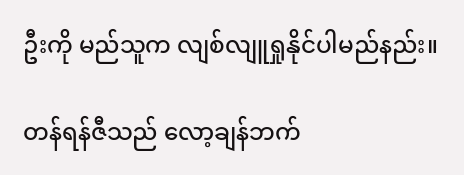ဦးကို မည်သူက လျစ်လျူရှုနိုင်ပါမည်နည်း။

တန်ရန်ဇီသည် လော့ချန်ဘက်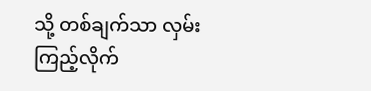သို့ တစ်ချက်သာ လှမ်းကြည့်လိုက်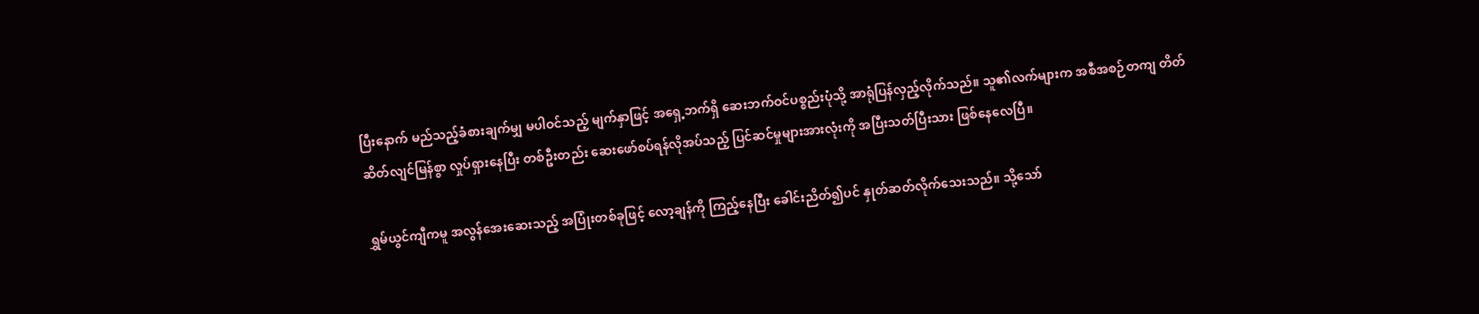ပြီးနောက် မည်သည့်ခံစားချက်မျှ မပါဝင်သည့် မျက်နှာဖြင့် အရှေ့ဘက်ရှိ ဆေးဘက်ဝင်ပစ္စည်းပုံသို့ အာရုံပြန်လှည့်လိုက်သည်။ သူ၏လက်များက အစီအစဉ်တကျ တိတ်ဆိတ်လျင်မြန်စွာ လှုပ်ရှားနေပြီး တစ်ဦးတည်း ဆေးဖော်စပ်ရန်လိုအပ်သည့် ပြင်ဆင်မှုများအားလုံးကို အပြီးသတ်ပြီးသား ဖြစ်နေလေပြီ။

ရွှမ်ယွင်ကျီကမူ အလွန်အေးဆေးသည့် အပြုံးတစ်ခုဖြင့် လော့ချန်ကို ကြည့်နေပြီး ခေါင်းညိတ်၍ပင် နှုတ်ဆတ်လိုက်သေးသည်။ သို့သော်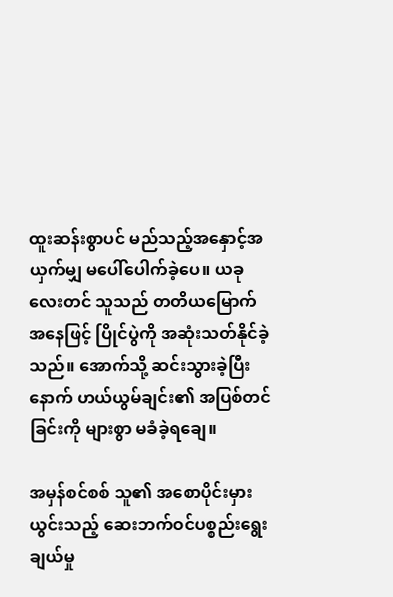ထူးဆန်းစွာပင် မည်သည့်အနှောင့်အယှက်မျှ မပေါ်ပေါက်ခဲ့ပေ။ ယခုလေးတင် သူသည် တတိယမြောက်အနေဖြင့် ပြိုင်ပွဲကို အဆုံးသတ်နိုင်ခဲ့သည်။ အောက်သို့ ဆင်းသွားခဲ့ပြီးနောက် ဟယ်ယွမ်ချင်း၏ အပြစ်တင်ခြင်းကို များစွာ မခံခဲ့ရချေ။

အမှန်စင်စစ် သူ၏ အစောပိုင်းမှားယွင်းသည့် ဆေးဘက်ဝင်ပစ္စည်းရွေးချယ်မှု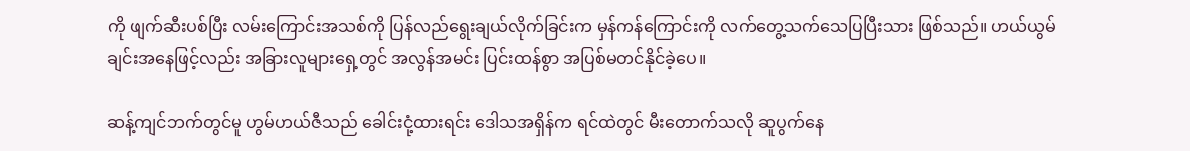ကို ဖျက်ဆီးပစ်ပြီး လမ်းကြောင်းအသစ်ကို ပြန်လည်ရွေးချယ်လိုက်ခြင်းက မှန်ကန်ကြောင်းကို လက်တွေ့သက်သေပြပြီးသား ဖြစ်သည်။ ဟယ်ယွမ်ချင်းအနေဖြင့်လည်း အခြားလူများရှေ့တွင် အလွန်အမင်း ပြင်းထန်စွာ အပြစ်မတင်နိုင်ခဲ့ပေ။

ဆန့်ကျင်ဘက်တွင်မူ ဟွမ်ဟယ်ဇီသည် ခေါင်းငုံ့ထားရင်း ဒေါသအရှိန်က ရင်ထဲတွင် မီးတောက်သလို ဆူပွက်နေ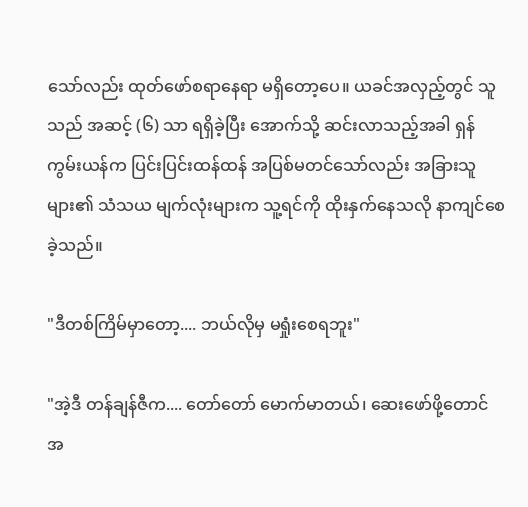သော်လည်း ထုတ်ဖော်စရာနေရာ မရှိတော့ပေ။ ယခင်အလှည့်တွင် သူသည် အဆင့် (၆) သာ ရရှိခဲ့ပြီး အောက်သို့ ဆင်းလာသည့်အခါ ရှန်ကွမ်းယန်က ပြင်းပြင်းထန်ထန် အပြစ်မတင်သော်လည်း အခြားသူများ၏ သံသယ မျက်လုံးများက သူ့ရင်ကို ထိုးနှက်နေသလို နာကျင်စေခဲ့သည်။

"ဒီတစ်ကြိမ်မှာတော့.... ဘယ်လိုမှ မရှုံးစေရဘူး"

"အဲ့ဒီ တန်ချန်ဇီက.... တော်တော် မောက်မာတယ်၊ ဆေးဖော်ဖို့တောင် အ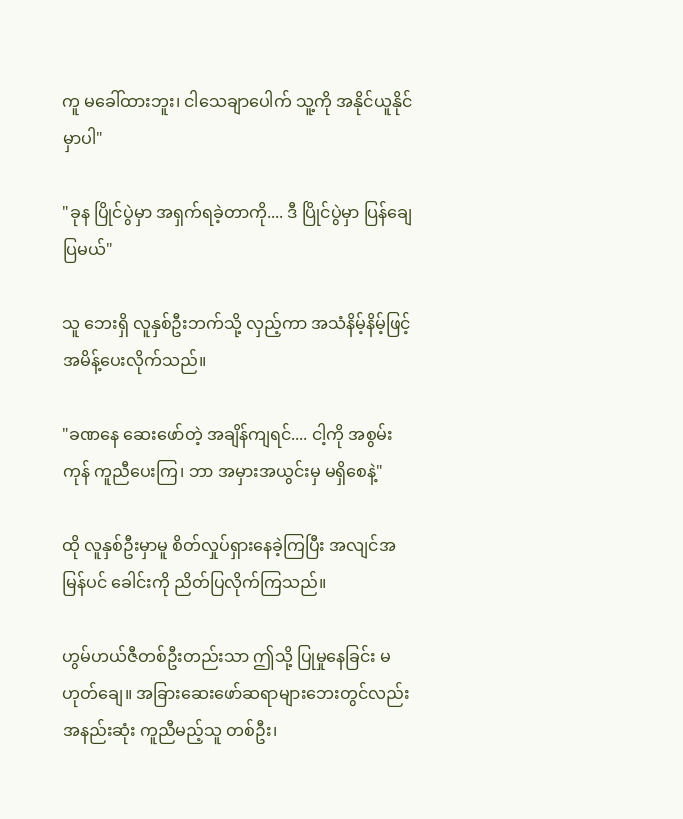ကူ မခေါ်ထားဘူး၊ ငါသေချာပေါက် သူ့ကို အနိုင်ယူနိုင်မှာပါ"

"ခုန ပြိုင်ပွဲမှာ အရှက်ရခဲ့တာကို.... ဒီ ပြိုင်ပွဲမှာ ပြန်ချေပြမယ်"

သူ ဘေးရှိ လူနှစ်ဦးဘက်သို့ လှည့်ကာ အသံနိမ့်နိမ့်ဖြင့် အမိန့်ပေးလိုက်သည်။

"ခဏနေ ဆေးဖော်တဲ့ အချိန်ကျရင်.... ငါ့ကို အစွမ်းကုန် ကူညီပေးကြ၊ ဘာ အမှားအယွင်းမှ မရှိစေနဲ့"

ထို လူနှစ်ဦးမှာမူ စိတ်လှုပ်ရှားနေခဲ့ကြပြီး အလျင်အမြန်ပင် ခေါင်းကို ညိတ်ပြလိုက်ကြသည်။

ဟွမ်ဟယ်ဇီတစ်ဦးတည်းသာ ဤသို့ ပြုမှုနေခြင်း မဟုတ်ချေ။ အခြားဆေးဖော်ဆရာများဘေးတွင်လည်း အနည်းဆုံး ကူညီမည့်သူ တစ်ဦး၊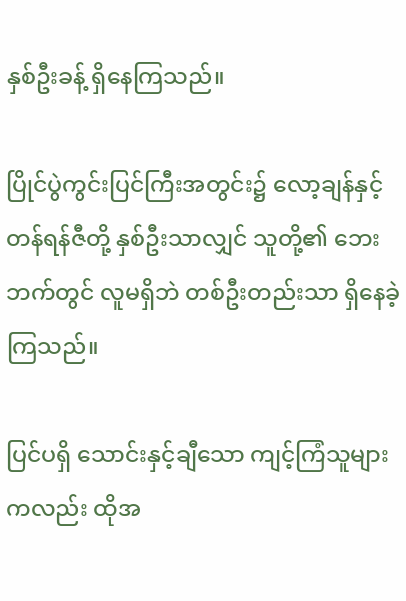နှစ်ဦးခန့် ရှိနေကြသည်။

ပြိုင်ပွဲကွင်းပြင်ကြီးအတွင်း၌ လော့ချန်နှင့် တန်ရန်ဇီတို့ နှစ်ဦးသာလျှင် သူတို့၏ ဘေးဘက်တွင် လူမရှိဘဲ တစ်ဦးတည်းသာ ရှိနေခဲ့ကြသည်။

ပြင်ပရှိ သောင်းနှင့်ချီသော ကျင့်ကြံသူများကလည်း ထိုအ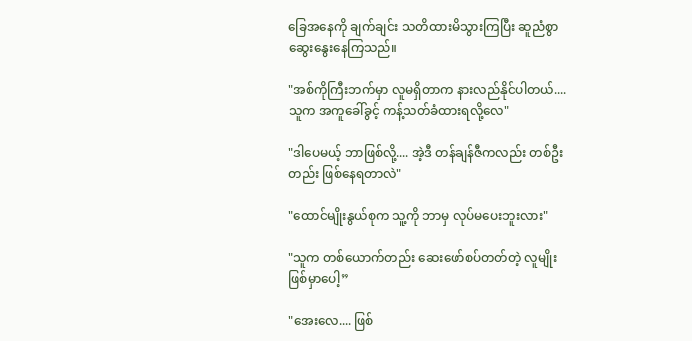ခြေအနေကို ချက်ချင်း သတိထားမိသွားကြပြီး ဆူညံစွာ ဆွေးနွေးနေကြသည်။

"အစ်ကိုကြီးဘက်မှာ လူမရှိတာက နားလည်နိုင်ပါတယ်.... သူက အကူခေါ်ခွင့် ကန့်သတ်ခံထားရလို့လေ"

"ဒါပေမယ့် ဘာဖြစ်လို့.... အဲ့ဒီ တန်ချန်ဇီကလည်း တစ်ဦးတည်း ဖြစ်နေရတာလဲ"

"ထောင်မျိုးနွယ်စုက သူ့ကို ဘာမှ လုပ်မပေးဘူးလား"

"သူက တစ်ယောက်တည်း ဆေးဖော်စပ်တတ်တဲ့ လူမျိုး ဖြစ်မှာပေါ့”

"အေးလေ.... ဖြစ်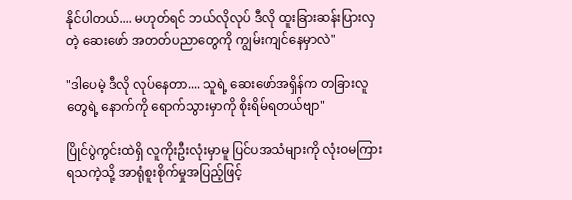နိုင်ပါတယ်.... မဟုတ်ရင် ဘယ်လိုလုပ် ဒီလို ထူးခြားဆန်းပြားလှတဲ့ ဆေးဖော် အတတ်ပညာတွေကို ကျွမ်းကျင်နေမှာလဲ"

"ဒါပေမဲ့ ဒီလို လုပ်နေတာ.... သူရဲ့ ဆေးဖော်အရှိန်က တခြားလူတွေရဲ့ နောက်ကို ရောက်သွားမှာကို စိုးရိမ်ရတယ်ဗျာ"

ပြိုင်ပွဲကွင်းထဲရှိ လူကိုးဦးလုံးမှာမူ ပြင်ပအသံများကို လုံးဝမကြားရသကဲ့သို့ အာရုံစူးစိုက်မှုအပြည့်ဖြင့်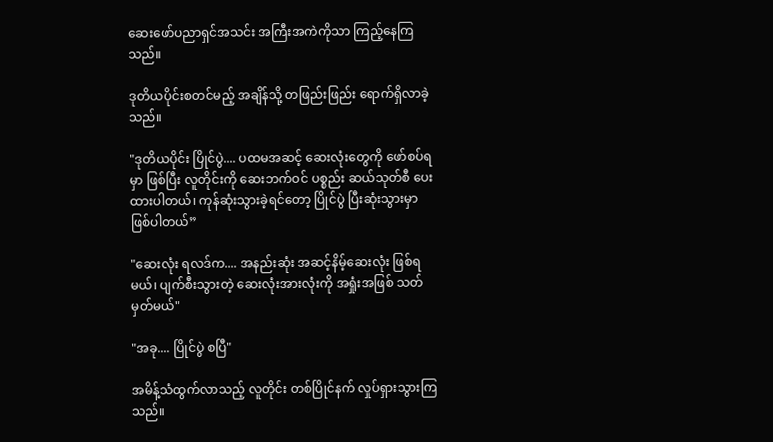ဆေးဖော်ပညာရှင်အသင်း အကြီးအကဲကိုသာ ကြည့်နေကြသည်။

ဒုတိယပိုင်းစတင်မည့် အချိန်သို့ တဖြည်းဖြည်း ရောက်ရှိလာခဲ့သည်။

"ဒုတိယပိုင်း ပြိုင်ပွဲ.... ပထမအဆင့် ဆေးလုံးတွေကို ဖော်စပ်ရမှာ ဖြစ်ပြီး လူတိုင်းကို ဆေးဘက်ဝင် ပစ္စည်း ဆယ်သုတ်စီ ပေးထားပါတယ်၊ ကုန်ဆုံးသွားခဲ့ရင်တော့ ပြိုင်ပွဲ ပြီးဆုံးသွားမှာ ဖြစ်ပါတယ်”

"ဆေးလုံး ရလဒ်က.... အနည်းဆုံး အဆင့်နိမ့်ဆေးလုံး ဖြစ်ရမယ်၊ ပျက်စီးသွားတဲ့ ဆေးလုံးအားလုံးကို အရှုံးအဖြစ် သတ်မှတ်မယ်"

"အခု.... ပြိုင်ပွဲ စပြီ"

အမိန့်သံထွက်လာသည့် လူတိုင်း တစ်ပြိုင်နက် လှုပ်ရှားသွားကြသည်။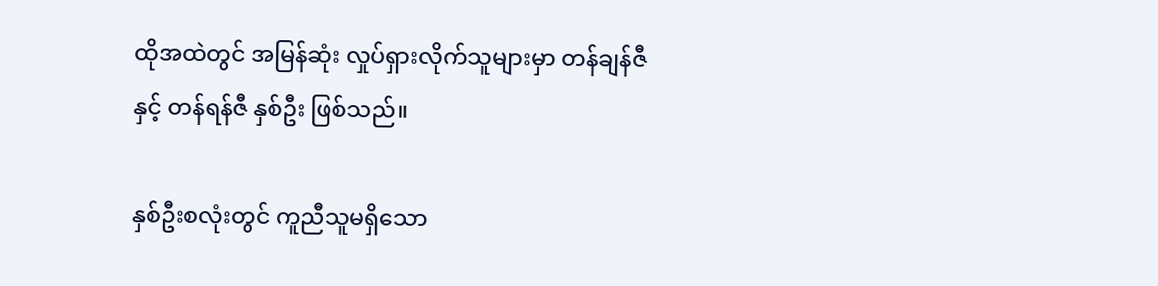ထိုအထဲတွင် အမြန်ဆုံး လှုပ်ရှားလိုက်သူများမှာ တန်ချန်ဇီနှင့် တန်ရန်ဇီ နှစ်ဦး ဖြစ်သည်။

နှစ်ဦးစလုံးတွင် ကူညီသူမရှိသော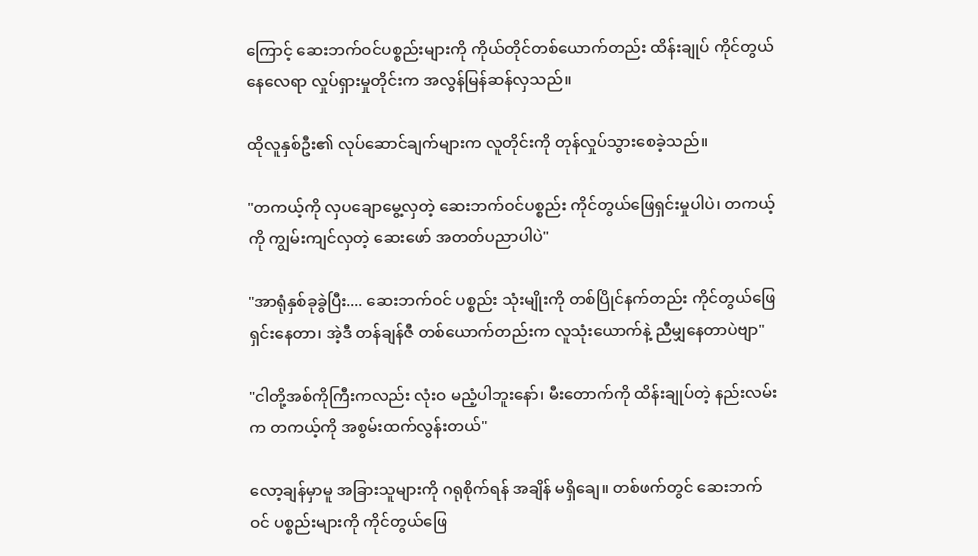ကြောင့် ဆေးဘက်ဝင်ပစ္စည်းများကို ကိုယ်တိုင်တစ်ယောက်တည်း ထိန်းချုပ် ကိုင်တွယ်နေလေရာ လှုပ်ရှားမှုတိုင်းက အလွန်မြန်ဆန်လှသည်။

ထိုလူနှစ်ဦး၏ လုပ်ဆောင်ချက်များက လူတိုင်းကို တုန်လှုပ်သွားစေခဲ့သည်။

"တကယ့်ကို လှပချောမွေ့လှတဲ့ ဆေးဘက်ဝင်ပစ္စည်း ကိုင်တွယ်ဖြေရှင်းမှုပါပဲ၊ တကယ့်ကို ကျွမ်းကျင်လှတဲ့ ဆေးဖော် အတတ်ပညာပါပဲ"

"အာရုံနှစ်ခုခွဲပြီး.... ဆေးဘက်ဝင် ပစ္စည်း သုံးမျိုးကို တစ်ပြိုင်နက်တည်း ကိုင်တွယ်ဖြေရှင်းနေတာ၊ အဲ့ဒီ တန်ချန်ဇီ တစ်ယောက်တည်းက လူသုံးယောက်နဲ့ ညီမျှနေတာပဲဗျာ"

"ငါတို့အစ်ကိုကြီးကလည်း လုံးဝ မညံ့ပါဘူးနော်၊ မီးတောက်ကို ထိန်းချုပ်တဲ့ နည်းလမ်းက တကယ့်ကို အစွမ်းထက်လွန်းတယ်"

လော့ချန်မှာမူ အခြားသူများကို ဂရုစိုက်ရန် အချိန် မရှိချေ။ တစ်ဖက်တွင် ဆေးဘက်ဝင် ပစ္စည်းများကို ကိုင်တွယ်ဖြေ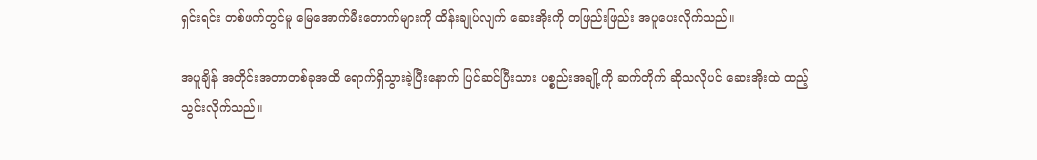ရှင်းရင်း တစ်ဖက်တွင်မူ မြေအောက်မီးတောက်များကို ထိန်းချုပ်လျက် ဆေးအိုးကို တဖြည်းဖြည်း အပူပေးလိုက်သည်။

အပူချိန် အတိုင်းအတာတစ်ခုအထိ ရောက်ရှိသွားခဲ့ပြီးနောက် ပြင်ဆင်ပြီးသား ပစ္စည်းအချို့ကို ဆက်တိုက် ဆိုသလိုပင် ဆေးအိုးထဲ ထည့်သွင်းလိုက်သည်။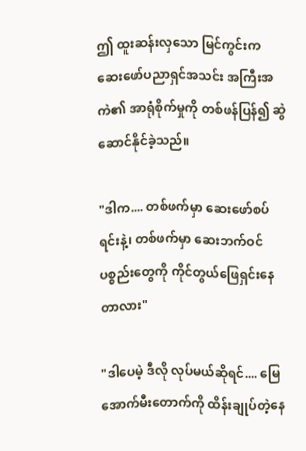ဤ ထူးဆန်းလှသော မြင်ကွင်းက ဆေးဖော်ပညာရှင်အသင်း အကြီးအကဲ၏ အာရုံစိုက်မှုကို တစ်ဖန်ပြန်၍ ဆွဲဆောင်နိုင်ခဲ့သည်။

"ဒါက.... တစ်ဖက်မှာ ဆေးဖော်စပ်ရင်းနဲ့၊ တစ်ဖက်မှာ ဆေးဘက်ဝင် ပစ္စည်းတွေကို ကိုင်တွယ်ဖြေရှင်းနေတာလား"

"ဒါပေမဲ့ ဒီလို လုပ်မယ်ဆိုရင်.... မြေအောက်မီးတောက်ကို ထိန်းချုပ်တဲ့နေ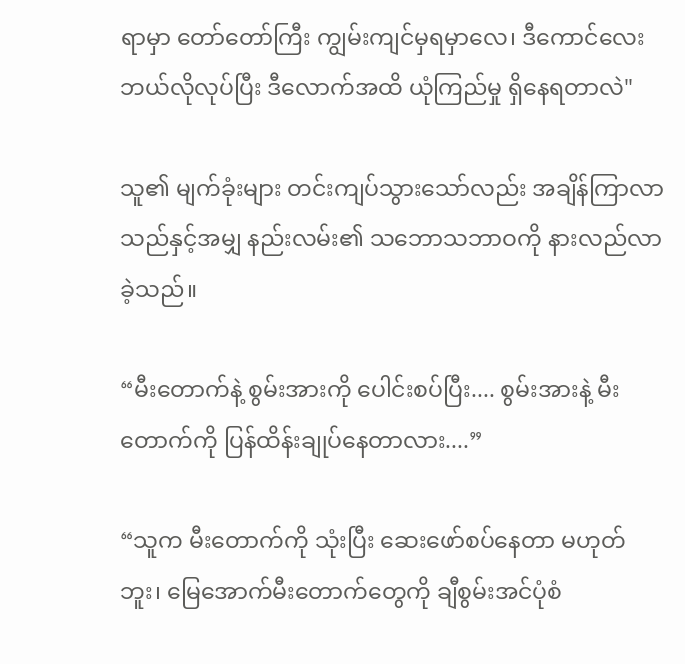ရာမှာ တော်တော်ကြီး ကျွမ်းကျင်မှရမှာလေ၊ ဒီကောင်လေး ဘယ်လိုလုပ်ပြီး ဒီလောက်အထိ ယုံကြည်မှု ရှိနေရတာလဲ"

သူ၏ မျက်ခုံးများ တင်းကျပ်သွားသော်လည်း အချိန်ကြာလာသည်နှင့်အမျှ နည်းလမ်း၏ သဘောသဘာဝကို နားလည်လာခဲ့သည်။

“မီးတောက်နဲ့ စွမ်းအားကို ပေါင်းစပ်ပြီး.... စွမ်းအားနဲ့ မီးတောက်ကို ပြန်ထိန်းချုပ်နေတာလား....”

“သူက မီးတောက်ကို သုံးပြီး ဆေးဖော်စပ်နေတာ မဟုတ်ဘူး၊ မြေအောက်မီးတောက်တွေကို ချီစွမ်းအင်ပုံစံ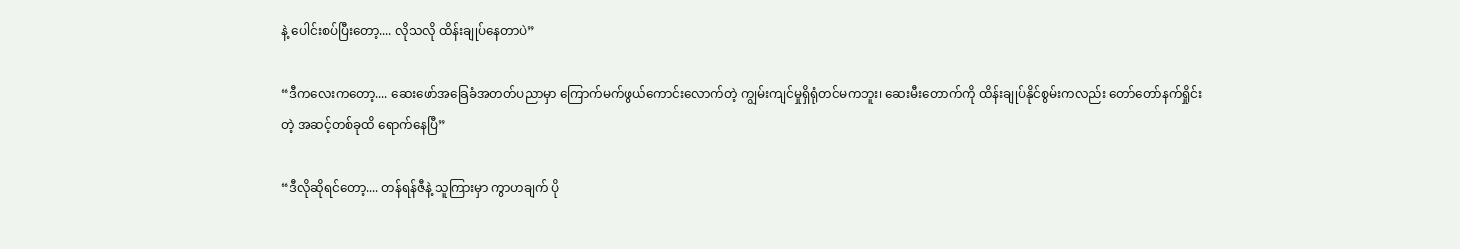နဲ့ ပေါင်းစပ်ပြီးတော့.... လိုသလို ထိန်းချုပ်နေတာပဲ”

“ဒီကလေးကတော့.... ဆေးဖော်အခြေခံအတတ်ပညာမှာ ကြောက်မက်ဖွယ်ကောင်းလောက်တဲ့ ကျွမ်းကျင်မှုရှိရုံတင်မကဘူး၊ ဆေးမီးတောက်ကို ထိန်းချုပ်နိုင်စွမ်းကလည်း တော်တော်နက်ရှိုင်းတဲ့ အဆင့်တစ်ခုထိ ရောက်နေပြီ”

“ဒီလိုဆိုရင်တော့.... တန်ရန်ဇီနဲ့ သူကြားမှာ ကွာဟချက် ပို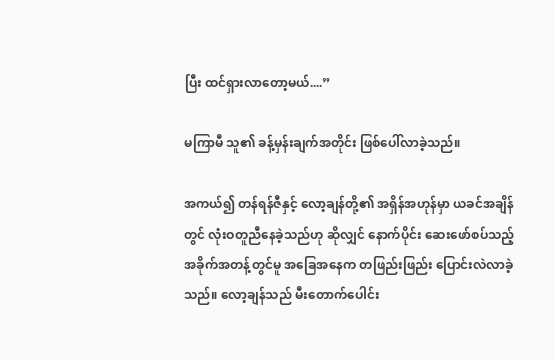ပြီး ထင်ရှားလာတော့မယ်....”

မကြာမီ သူ၏ ခန့်မှန်းချက်အတိုင်း ဖြစ်ပေါ်လာခဲ့သည်။

အကယ်၍ တန်ရန်ဇီနှင့် လော့ချန်တို့၏ အရှိန်အဟုန်မှာ ယခင်အချိန်တွင် လုံးဝတူညီနေခဲ့သည်ဟု ဆိုလျှင် နောက်ပိုင်း ဆေးဖော်စပ်သည့် အခိုက်အတန့်တွင်မူ အခြေအနေက တဖြည်းဖြည်း ပြောင်းလဲလာခဲ့သည်။ လော့ချန်သည် မီးတောက်ပေါင်း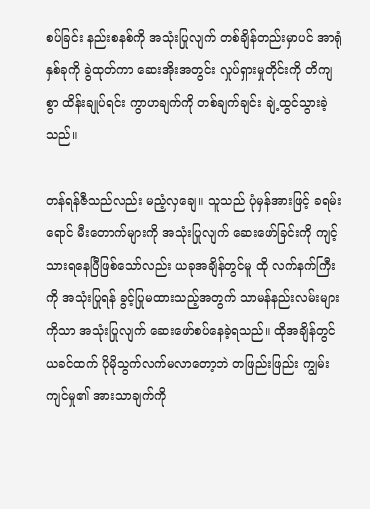စပ်ခြင်း နည်းစနစ်ကို အသုံးပြုလျက် တစ်ချိန်တည်းမှာပင် အာရုံနှစ်ခုကို ခွဲထုတ်ကာ ဆေးအိုးအတွင်း လှုပ်ရှားမှုတိုင်းကို တိကျစွာ ထိန်းချုပ်ရင်း ကွာဟချက်ကို တစ်ချက်ချင်း ချဲ့ထွင်သွားခဲ့သည်။

တန်ရန်ဇီသည်လည်း မညံ့လှချေ။ သူသည် ပုံမှန်အားဖြင့် ခရမ်းရောင် မီးတောက်များကို အသုံးပြုလျက် ဆေးဖော်ခြင်းကို ကျင့်သားရနေပြီဖြစ်သော်လည်း ယခုအချိန်တွင်မူ ထို လက်နက်ကြီးကို အသုံးပြုရန် ခွင့်ပြုမထားသည့်အတွက် သာမန်နည်းလမ်းများကိုသာ အသုံးပြုလျက် ဆေးဖော်စပ်နေခဲ့ရသည်။ ထိုအချိန်တွင် ယခင်ထက် ပိုမိုသွက်လက်မလာတော့ဘဲ တဖြည်းဖြည်း ကျွမ်းကျင်မှု၏ အားသာချက်ကို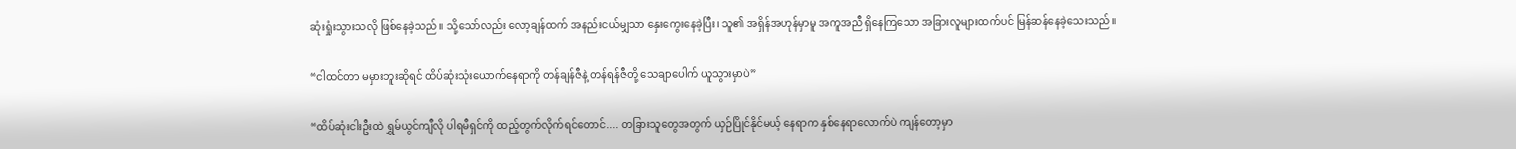ဆုံးရှုံးသွားသလို ဖြစ်နေခဲ့သည်။ သို့သော်လည်း လော့ချန်ထက် အနည်းငယ်မျှသာ နှေးကွေးနေခဲ့ပြီး၊ သူ၏ အရှိန်အဟုန်မှာမူ အကူအညီ ရှိနေကြသော အခြားလူများထက်ပင် မြန်ဆန်နေခဲ့သေးသည်။

“ငါထင်တာ မမှားဘူးဆိုရင် ထိပ်ဆုံးသုံးယောက်နေရာကို တန်ချန်ဇီနဲ့ တန်ရန်ဇီတို့ သေချာပေါက် ယူသွားမှာပဲ”

“ထိပ်ဆုံးငါးဦးထဲ ရွှမ်ယွင်ကျီလို ပါရမီရှင်ကို ထည့်တွက်လိုက်ရင်တောင်.... တခြားသူတွေအတွက် ယှဉ်ပြိုင်နိုင်မယ့် နေရာက နှစ်နေရာလောက်ပဲ ကျန်တော့မှာ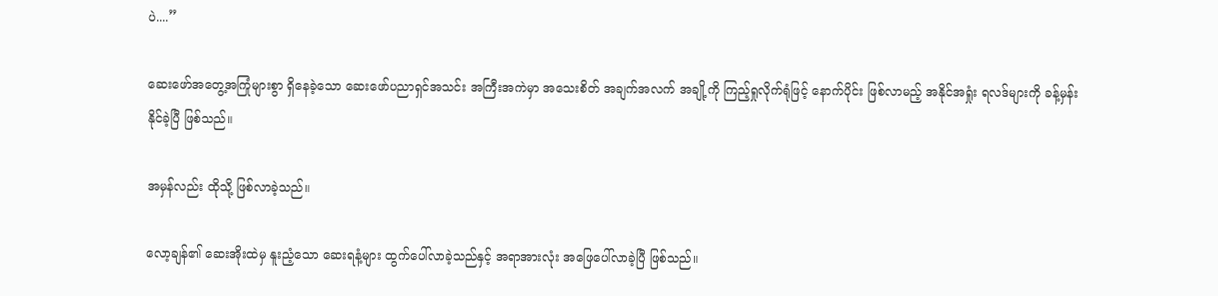ပဲ....”

ဆေးဖော်အတွေ့အကြုံများစွာ ရှိနေခဲ့သော ဆေးဖော်ပညာရှင်အသင်း အကြီးအကဲမှာ အသေးစိတ် အချက်အလက် အချို့ကို ကြည့်ရှုလိုက်ရုံဖြင့် နောက်ပိုင်း ဖြစ်လာမည့် အနိုင်အရှုံး ရလဒ်များကို ခန့်မှန်းနိုင်ခဲ့ပြီ ဖြစ်သည်။

အမှန်လည်း ထိုသို့ ဖြစ်လာခဲ့သည်။

လော့ချန်၏ ဆေးအိုးထဲမှ နူးညံ့သော ဆေးရနံ့များ ထွက်ပေါ်လာခဲ့သည်နှင့် အရာအားလုံး အဖြေပေါ်လာခဲ့ပြီ ဖြစ်သည်။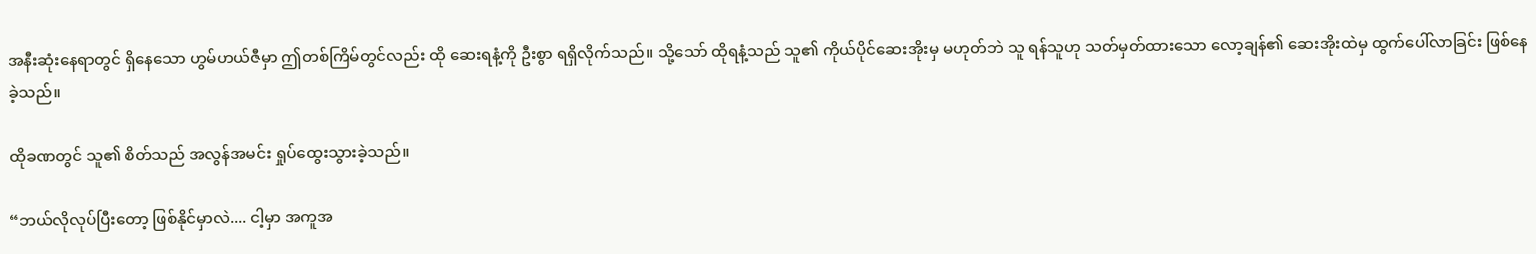အနီးဆုံးနေရာတွင် ရှိနေသော ဟွမ်ဟယ်ဇီမှာ ဤတစ်ကြိမ်တွင်လည်း ထို ဆေးရနံ့ကို ဦးစွာ ရရှိလိုက်သည်။ သို့သော် ထိုရနံ့သည် သူ၏ ကိုယ်ပိုင်ဆေးအိုးမှ မဟုတ်ဘဲ သူ ရန်သူဟု သတ်မှတ်ထားသော လော့ချန်၏ ဆေးအိုးထဲမှ ထွက်ပေါ်လာခြင်း ဖြစ်နေခဲ့သည်။

ထိုခဏတွင် သူ၏ စိတ်သည် အလွန်အမင်း ရှုပ်ထွေးသွားခဲ့သည်။

“ဘယ်လိုလုပ်ပြီးတော့ ဖြစ်နိုင်မှာလဲ.... ငါ့မှာ အကူအ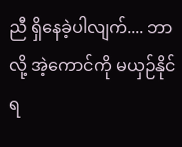ညီ ရှိနေခဲ့ပါလျက်.... ဘာလို့ အဲ့ကောင်ကို မယှဉ်နိုင်ရ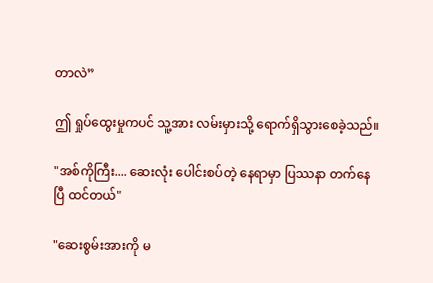တာလဲ”

ဤ ရှုပ်ထွေးမှုကပင် သူ့အား လမ်းမှားသို့ ရောက်ရှိသွားစေခဲ့သည်။

"အစ်ကိုကြီး.... ဆေးလုံး ပေါင်းစပ်တဲ့ နေရာမှာ ပြဿနာ တက်နေပြီ ထင်တယ်"

"ဆေးစွမ်းအားကို မ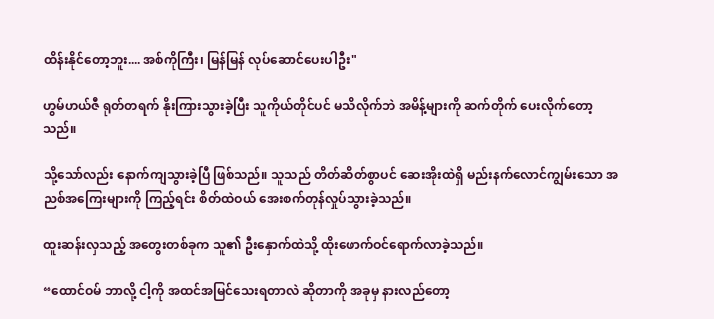ထိန်းနိုင်တော့ဘူး.... အစ်ကိုကြီး၊ မြန်မြန် လုပ်ဆောင်ပေးပါဦး"

ဟွမ်ဟယ်ဇီ ရုတ်တရက် နိုးကြားသွားခဲ့ပြီး သူကိုယ်တိုင်ပင် မသိလိုက်ဘဲ အမိန့်များကို ဆက်တိုက် ပေးလိုက်တော့သည်။

သို့သော်လည်း နောက်ကျသွားခဲ့ပြီ ဖြစ်သည်။ သူသည် တိတ်ဆိတ်စွာပင် ဆေးအိုးထဲရှိ မည်းနက်လောင်ကျွမ်းသော အညစ်အကြေးများကို ကြည့်ရင်း စိတ်ထဲဝယ် အေးစက်တုန်လှုပ်သွားခဲ့သည်။

ထူးဆန်းလှသည့် အတွေးတစ်ခုက သူ၏ ဦးနှောက်ထဲသို့ ထိုးဖောက်ဝင်ရောက်လာခဲ့သည်။

“ထောင်ဝမ် ဘာလို့ ငါ့ကို အထင်အမြင်သေးရတာလဲ ဆိုတာကို အခုမှ နားလည်တော့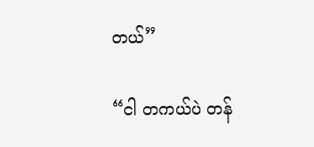တယ်”

“ငါ တကယ်ပဲ တန်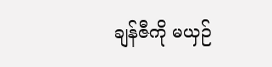ချန်ဇီကို မယှဉ်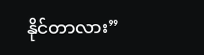နိုင်တာလား”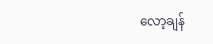လော့ချန်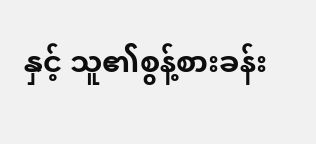နှင့် သူ၏စွန့်စားခန်း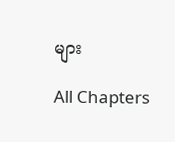များ

All Chapters